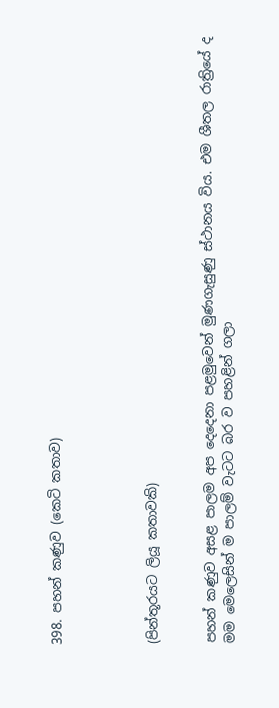398. පහන් කණුව (කෙටි කතාව)




(පින්තූරයට ලියූ කතාවකි)


පහන් කණුව අසළ පාලම අප දෙදෙනා පළමුවෙන් මුණගැසුණු ස්ථානය විය. එම ශීතල රාත්‍රියේ ද මම මෙලෙසින් ම පාලම් වැටට බර ව පහළින් ගලා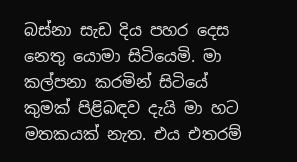බස්නා සැඩ දිය පහර දෙස නෙතු යොමා සිටියෙමි. මා කල්පනා කරමින් සිටියේ කුමක් පිළිබඳව දැයි මා හට මතකයක් නැත. එය එතරම්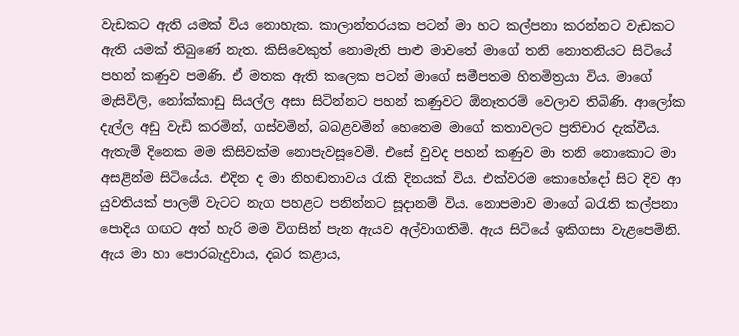වැඩකට ඇති යමක් විය නොහැක. කාලාන්තරයක පටන් මා හට කල්පනා කරන්නට වැඩකට ඇති යමක් තිබුණේ නැත. කිසිවෙකුත් නොමැති පාළු මාවතේ මාගේ තනි නොතනියට සිටියේ පහන් කණුව පමණි. ඒ මතක ඇති කලෙක පටන් මාගේ සමීපතම හිතමිත්‍රයා විය. මාගේ මැසිවිලි, නෝක්කාඩු සියල්ල අසා සිටින්නට පහන් කණුවට ඕනෑතරම් වෙලාව තිබිණි. ආලෝක දැල්ල අඩු වැඩි කරමින්, ගස්වමින්, බබළවමින් හෙතෙම මාගේ කතාවලට ප්‍රතිචාර දැක්වීය. ඇතැම් දිනෙක මම කිසිවක්ම නොපැවසූවෙමි. එසේ වුවද පහන් කණුව මා තනි නොකොට මා අසළින්ම සිටියේය. එදින ද මා නිහඬතාවය රැකි දිනයක් විය. එක්වරම කොහේදෝ සිට දිව ආ යුවතියක් පාලම් වැටට නැග පහළට පනින්නට සූදානම් විය. නොපමාව මාගේ බරැති කල්පනා පොදිය ගඟට අත් හැරි මම විගසින් පැන ඇයව අල්වාගතිමි. ඇය සිටියේ ඉකිගසා වැළපෙමිනි. ඇය මා හා පොරබැදුවාය, දබර කළාය,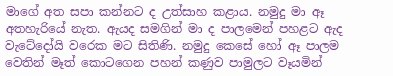මාගේ අත සපා කන්නට ද උත්සාහ කළාය. නමුදු මා ඈ අතහැරියේ නැත. ඇයද සමගින් මා ද පාලමෙන් පහළට ඇද වැටේදෝයි වරෙක මට සිතිණි. නමුදු කෙසේ හෝ ඈ පාලම වෙතින් මෑත් කොටගෙන පහන් කණුව පාමුලට වෑයමින්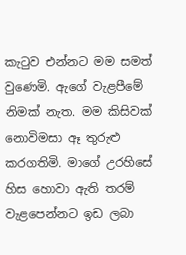කැටුව එන්නට මම සමත් වුණෙමි. ඇගේ වැළපීමේ නිමක් නැත. මම කිසිවක් නොවිමසා ඈ තුරුළු කරගතිමි. මාගේ උරහිසේ හිස හොවා ඇති තරම් වැළපෙන්නට ඉඩ ලබා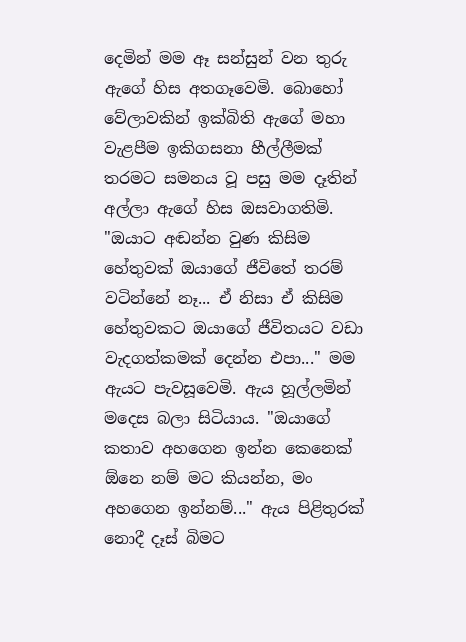දෙමින් මම ඈ සන්සුන් වන තුරු ඇගේ හිස අතගෑවෙමි. බොහෝ වේලාවකින් ඉක්බිති ඇගේ මහා වැළපීම ඉකිගසනා හීල්ලීමක් තරමට සමනය වූ පසු මම දෑතින් අල්ලා ඇගේ හිස ඔසවාගතිමි. "ඔයාට අඬන්න වුණ කිසිම හේතුවක් ඔයාගේ ජීවිතේ තරම් වටින්නේ නෑ... ඒ නිසා ඒ කිසිම හේතුවකට ඔයාගේ ජීවිතයට වඩා වැදගත්කමක් දෙන්න එපා..." මම ඇයට පැවසූවෙමි. ඇය හූල්ලමින් මදෙස බලා සිටියාය. "ඔයාගේ කතාව අහගෙන ඉන්න කෙනෙක් ඕනෙ නම් මට කියන්න, මං අහගෙන ඉන්නම්..." ඇය පිළිතුරක් නොදී දෑස් බිමට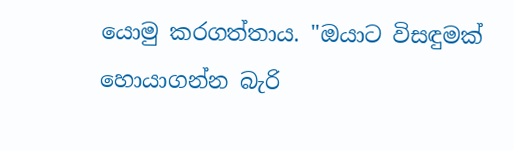යොමු කරගත්තාය. "ඔයාට විසඳුමක් හොයාගන්න බැරි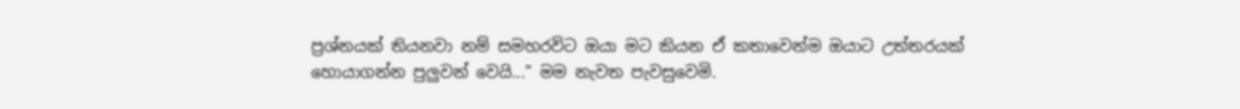ප්‍රශ්නයක් තියනවා නම් සමහරවිට ඔයා මට කියන ඒ කතාවෙන්ම ඔයාට උත්තරයක් හොයාගන්න පුලුවන් වෙයි..." මම නැවත පැවසුවෙමි.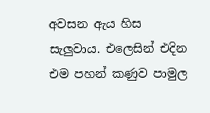අවසන ඇය හිස සැලුවාය. එලෙසින් එදින එම පහන් කණුව පාමුල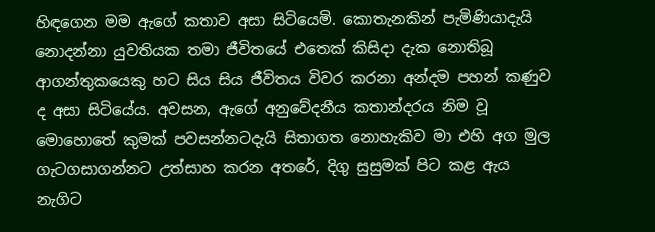හිඳගෙන මම ඇගේ කතාව අසා සිටියෙමි. කොතැනකින් පැමිණියාදැයි නොදන්නා යුවතියක තමා ජීවිතයේ එතෙක් කිසිදා දැක නොතිබූ ආගන්තුකයෙකු හට සිය සිය ජීවිතය විවර කරනා අන්දම පහන් කණුව ද අසා සිටියේය. අවසන, ඇගේ අනුවේදනීය කතාන්දරය නිම වූ මොහොතේ කුමක් පවසන්නටදැයි සිතාගත නොහැකිව මා එහි අග මුල ගැටගසාගන්නට උත්සාහ කරන අතරේ, දිගු සුසුමක් පිට කළ ඇය නැගිට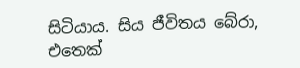සිටියාය. සිය ජීවිතය බේරා, එතෙක්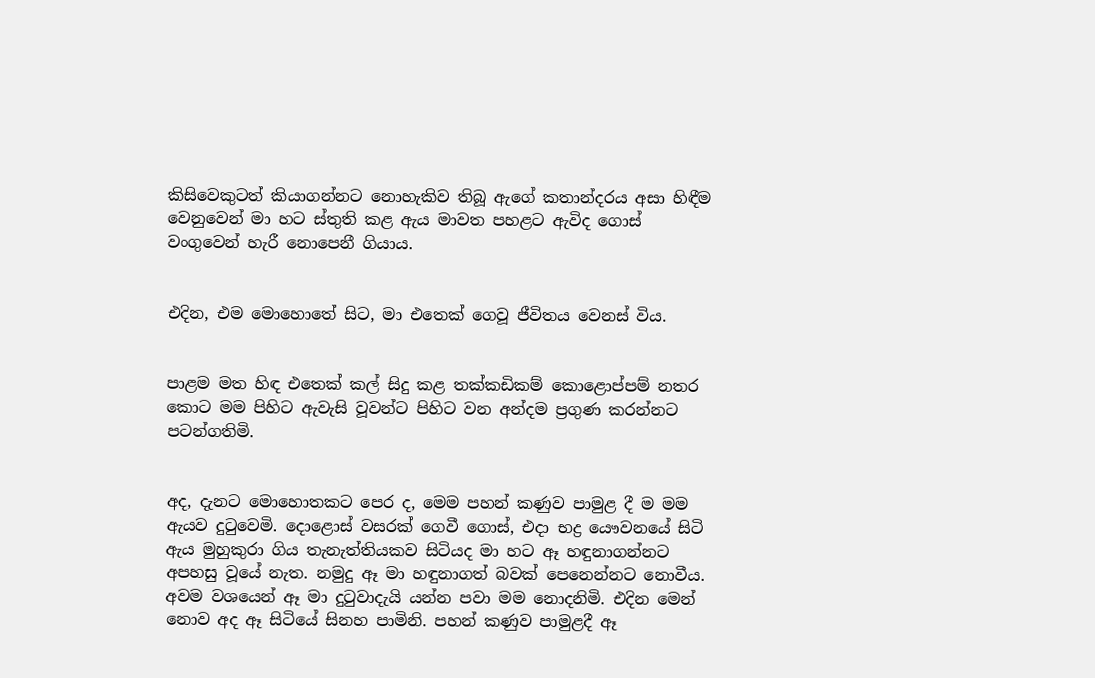කිසිවෙකුටත් කියාගන්නට නොහැකිව තිබූ ඇගේ කතාන්දරය අසා හිඳීම වෙනුවෙන් මා හට ස්තුති කළ ඇය මාවත පහළට ඇවිද ගොස් වංගුවෙන් හැරී නොපෙනී ගියාය.


එදින, එම මොහොතේ සිට, මා එතෙක් ගෙවූ ජීවිතය වෙනස් විය.


පාළම මත හිඳ එතෙක් කල් සිදු කළ තක්කඩිකම් කොළොප්පම් නතර කොට මම පිහිට ඇවැසි වූවන්ට පිහිට වන අන්දම ප්‍රගුණ කරන්නට පටන්ගතිමි.


අද, දැනට මොහොතකට පෙර ද, මෙම පහන් කණුව පාමුළ දී ම මම ඇයව දුටුවෙමි. දොළොස් වසරක් ගෙවී ගොස්, එදා භද්‍ර යෞවනයේ සිටි ඇය මුහුකුරා ගිය තැනැත්තියකව සිටියද මා හට ඈ හඳුනාගන්නට අපහසු වූයේ නැත. නමුදු ඈ මා හඳුනාගත් බවක් පෙනෙන්නට නොවීය. අවම වශයෙන් ඈ මා දුටුවාදැයි යන්න පවා මම නොදනිමි. එදින මෙන් නොව අද ඈ සිටියේ සිනහ පාමිනි. පහන් කණුව පාමුළදී ඈ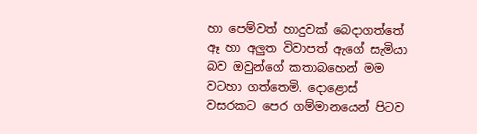හා පෙම්වත් හාදුවක් බෙදාගත්තේ ඈ හා අලුත විවාපත් ඇගේ සැමියා බව ඔවුන්ගේ කතාබහෙන් මම වටහා ගත්තෙමි. දොළොස් වසරකට පෙර ගම්මානයෙන් පිටව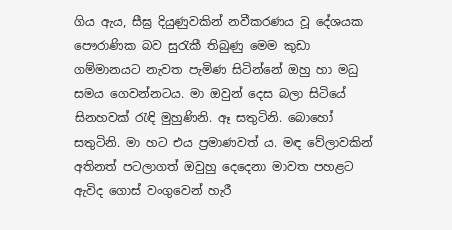ගිය ඇය, සීඝ්‍ර දියුණුවකින් නවීකරණය වූ දේශයක පෞරාණික බව සුරැකී තිබුණු මෙම කුඩා ගම්මානයට නැවත පැමිණ සිටින්නේ ඔහු හා මධු සමය ගෙවන්නටය. මා ඔවුන් දෙස බලා සිටියේ සිනහවක් රැඳි මුහුණිනි. ඈ සතුටිනි. බොහෝ සතුටිනි. මා හට එය ප්‍රමාණවත් ය. මඳ වේලාවකින් අතිනත් පටලාගත් ඔවුහු දෙදෙනා මාවත පහළට ඇවිද ගොස් වංගුවෙන් හැරී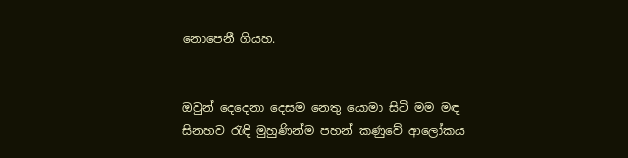නොපෙනී ගියහ.


ඔවුන් දෙදෙනා දෙසම නෙතු යොමා සිටි මම මඳ සිනහව රැඳි මුහුණින්ම පහන් කණුවේ ආලෝකය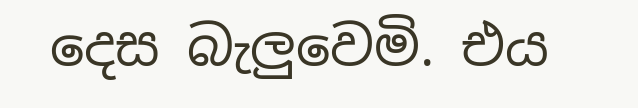දෙස බැලුවෙමි. එය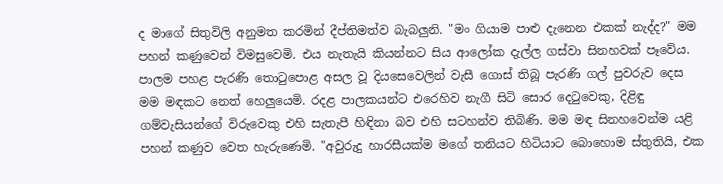ද මාගේ සිතුවිලි අනුමත කරමින් දීප්තිමත්ව බැබලුනි. "මං ගියාම පාළු දැනෙන එකක් නැද්ද?" මම පහන් කණුවෙන් විමසුවෙමි. එය නැතැයි කියන්නට සිය ආලෝක දැල්ල ගස්වා සිනහවක් පෑවේය. පාලම පහළ පැරණි තොටුපොළ අසල වූ දියසෙවෙලින් වැසී ගොස් තිබූ පැරණි ගල් පුවරුව දෙස මම මඳකට නෙත් හෙලුයෙමි. රදළ පාලකයන්ට එරෙහිව නැගී සිටි සොර දෙටුවෙකු, දිළිඳු ගම්වැසියන්ගේ විරුවෙකු එහි සැතැපී හිඳිනා බව එහි සටහන්ව තිබිණි. මම මඳ සිනහවෙන්ම යළි පහන් කණුව වෙත හැරුණෙමි. "අවුරුදු හාරසීයක්ම මගේ තනියට හිටියාට බොහොම ස්තුතියි, එක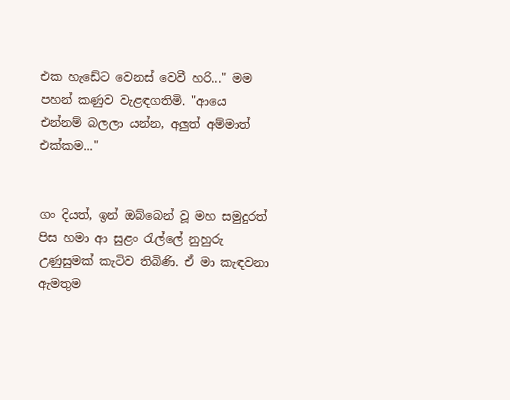එක හැඩේට වෙනස් වෙවී හරි..." මම පහන් කණුව වැළඳගතිමි. "ආයෙ එන්නම් බලලා යන්න, අලුත් අම්මාත් එක්කම..."


ගං දියත්, ඉන් ඔබ්බෙන් වූ මහ සමුදුරත් පිස හමා ආ සුළං රැල්ලේ නුහුරු උණුසුමක් කැටිව තිබිණි. ඒ මා කැඳවනා ඇමතුම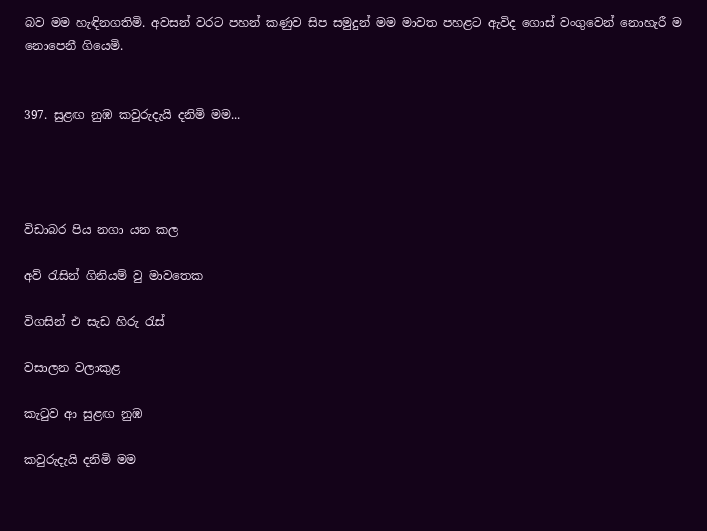බව මම හැඳිනගතිමි. අවසන් වරට පහන් කණුව සිප සමුදුන් මම මාවත පහළට ඇවිද ගොස් වංගුවෙන් නොහැරී ම නොපෙනී ගියෙමි.


397. සුළඟ නුඹ කවුරුදැයි දනිමි මම...




විඩාබර පිය නගා යන කල

අව් රැසින් ගිනියම් වු මාවතෙක

විගසින් එ සැඩ හිරු රැස්

වසාලන වලාකුළ

කැටුව ආ සුළඟ නුඹ

කවුරුදැයි දනිමි මම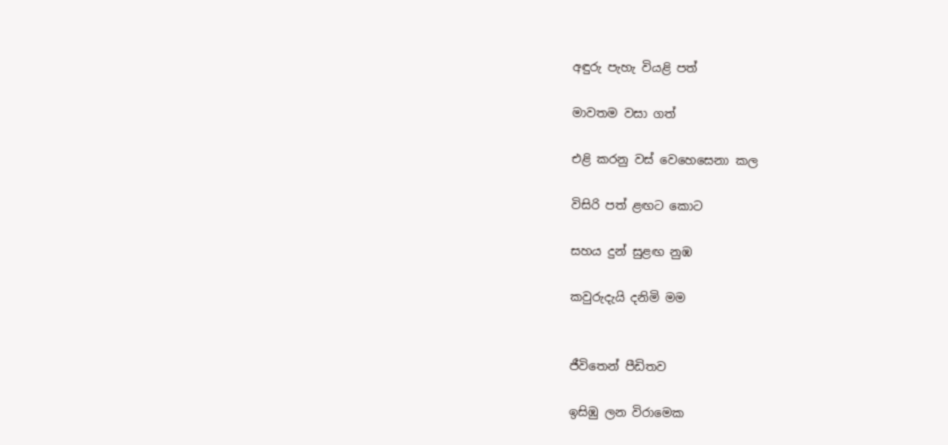අඳුරු පැහැ වියළි පත්

මාවතම වසා ගත්

එළි කරනු වස් වෙහෙසෙනා කල

විසිරි පත් ළඟට කොට

සහය දුන් සුළඟ නුඹ

කවුරුදැයි දනිමි මම


ජීවිතෙන් පීඩිතව

ඉසිඹු ලන විරාමෙක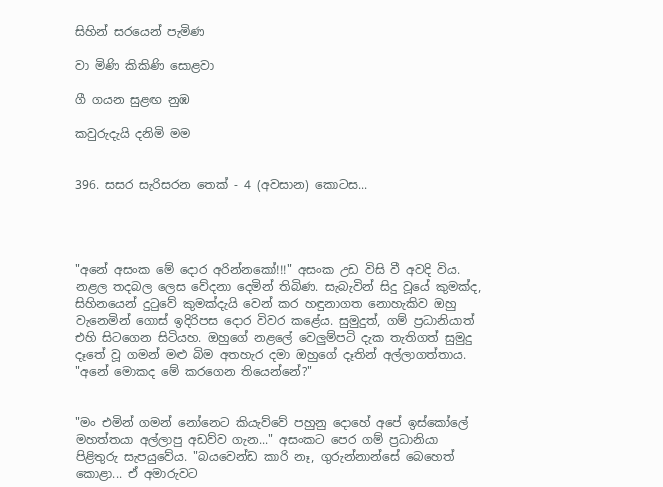සිහින් සරයෙන් පැමිණ

වා මිණි කිකිණි සොළවා

ගී ගයන සුළඟ නුඹ

කවුරුදැයි දනිමි මම


396. සසර සැරිසරන තෙක් - 4 (අවසාන) කොටස...




"අනේ අසංක මේ දොර අරින්නකෝ!!!" අසංක උඩ විසි වී අවදි විය. නළල තදබල ලෙස වේදනා දෙමින් තිබිණ. සැබැවින් සිදු වූයේ කුමක්ද, සිහිනයෙන් දුටුවේ කුමක්දැයි වෙන් කර හඳුනාගත නොහැකිව ඔහු වැනෙමින් ගොස් ඉදිරිපස දොර විවර කළේය. සුමුදුත්, ගම් ප්‍රධානියාත් එහි සිටගෙන සිටියහ. ඔහුගේ නළලේ වෙලුම්පටි දැක තැතිගත් සුමුදු දෑතේ වූ ගමන් මළු බිම අතහැර දමා ඔහුගේ දෑතින් අල්ලාගත්තාය. "අනේ මොකද මේ කරගෙන තියෙන්නේ?"


"මං එමින් ගමන් නෝනෙට කියැව්වේ පහුනු දොහේ අපේ ඉස්කෝලේ මහත්තයා අල්ලාපු අඩව්ව ගැන..." අසංකට පෙර ගම් ප්‍රධානියා පිළිතුරු සැපයුවේය. "බයවෙන්ඩ කාරි නෑ, ගුරුන්නාන්සේ බෙහෙත් කොළා... ඒ අමාරුවට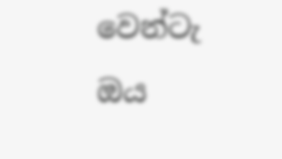වෙන්ටැ ඔය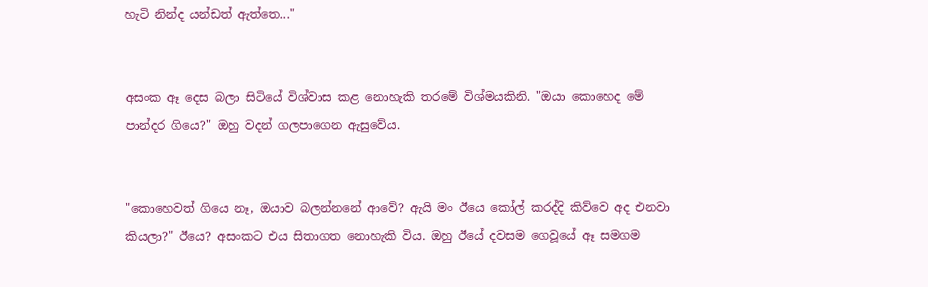හැටි නින්ද යන්ඩත් ඇත්තෙ..."


අසංක ඈ දෙස බලා සිටියේ විශ්වාස කළ නොහැකි තරමේ විශ්මයකිනි. "ඔයා කොහෙද මේ පාන්දර ගියෙ?" ඔහු වදන් ගලපාගෙන ඇසුවේය.


"කොහෙවත් ගියෙ නෑ, ඔයාව බලන්නනේ ආවේ? ඇයි මං ඊයෙ කෝල් කරද්දි කිව්වෙ අද එනවා කියලා?" ඊයෙ? අසංකට එය සිතාගත නොහැකි විය. ඔහු ඊයේ දවසම ගෙවූයේ ඈ සමගම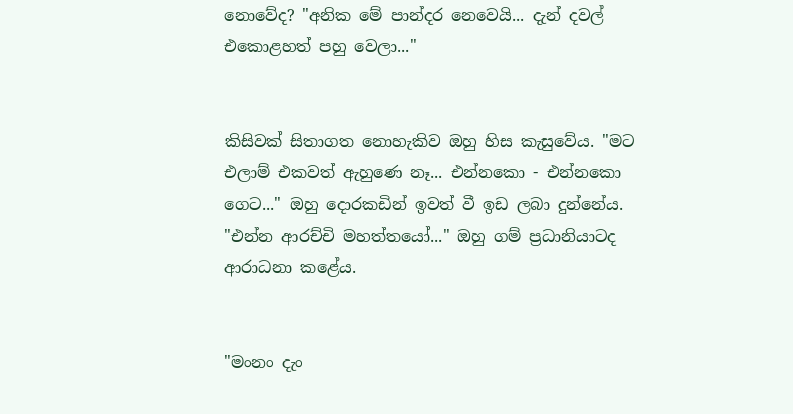නොවේද? "අනික මේ පාන්දර නෙවෙයි... දැන් දවල් එකොළහත් පහු වෙලා..."


කිසිවක් සිතාගත නොහැකිව ඔහු හිස කැසුවේය. "මට එලාම් එකවත් ඇහුණෙ නෑ... එන්නකො - එන්නකො ගෙට..." ඔහු දොරකඩින් ඉවත් වී ඉඩ ලබා දුන්නේය. "එන්න ආරච්චි මහත්තයෝ..." ඔහු ගම් ප්‍රධානියාටද ආරාධනා කළේය.


"මංනං දැං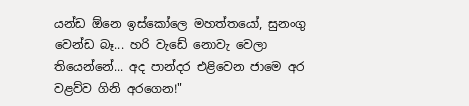යන්ඩ ඕනෙ ඉස්කෝලෙ මහත්තයෝ, සුනංගු වෙන්ඩ බෑ... හරි වැඩේ නොවැ වෙලා තියෙන්නේ... අද පාන්දර එළිවෙන ජාමෙ අර වළව්ව ගිනි අරගෙන!"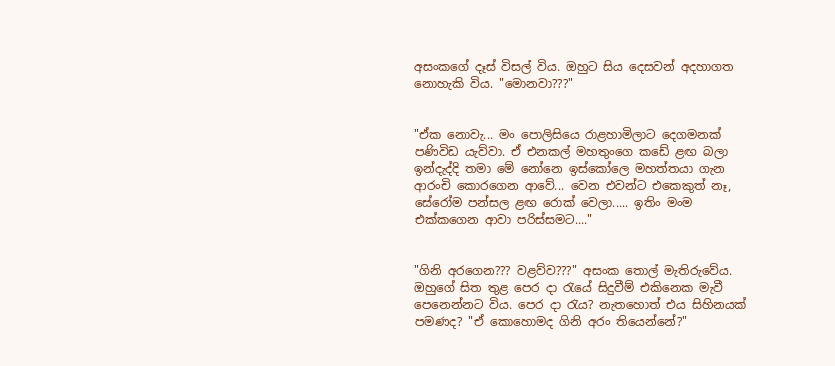අසංකගේ දෑස් විසල් විය. ඔහුට සිය දෙසවන් අදහාගත නොහැකි විය. "මොනවා???"


"ඒක නොවැ... මං පොලිසියෙ රාළහාමිලාට දෙගමනක් පණිවිඩ යැව්වා. ඒ එනකල් මහතුංගෙ කඩේ ළඟ බලා ඉන්දැද්දි තමා මේ නෝනෙ ඉස්කෝලෙ මහත්තයා ගැන ආරංචි කොරගෙන ආවේ... වෙන එවන්ට එකෙකුත් නෑ, සේරෝම පන්සල ළඟ රොක් වෙලා..... ඉතිං මංම එක්කගෙන ආවා පරිස්සමට...."


"ගිනි අරගෙන??? වළව්ව???" අසංක තොල් මැතිරුවේය. ඔහුගේ සිත තුළ පෙර දා රැයේ සිදුවීම් එකිනෙක මැවී පෙනෙන්නට විය. පෙර දා රැය? නැතහොත් එය සිහිනයක් පමණද? "ඒ කොහොමද ගිනි අරං තියෙන්නේ?"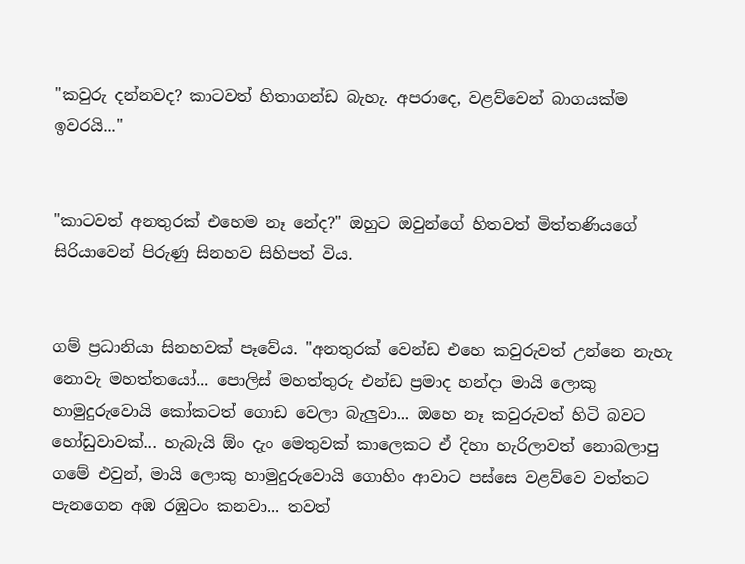"කවුරු දන්නවද? කාටවත් හිතාගන්ඩ බැහැ. අපරාදෙ, වළව්වෙන් බාගයක්ම ඉවරයි..."


"කාටවත් අනතුරක් එහෙම නෑ නේද?" ඔහුට ඔවුන්ගේ හිතවත් මිත්තණියගේ සිරියාවෙන් පිරුණු සිනහව සිහිපත් විය.


ගම් ප්‍රධානියා සිනහවක් පෑවේය. "අනතුරක් වෙන්ඩ එහෙ කවුරුවත් උන්නෙ නැහැ නොවැ මහත්තයෝ... පොලිස් මහත්තුරු එන්ඩ ප්‍රමාද හන්දා මායි ලොකු හාමුදුරුවොයි කෝකටත් ගොඩ වෙලා බැලුවා... ඔහෙ නෑ කවුරුවත් හිටි බවට හෝඩුවාවක්... හැබැයි ඕං දැං මෙතුවක් කාලෙකට ඒ දිහා හැරිලාවත් නොබලාපු ගමේ එවුන්, මායි ලොකු හාමුදුරුවොයි ගොහිං ආවාට පස්සෙ වළව්වෙ වත්තට පැනගෙන අඹ රඹුටං කනවා... තවත්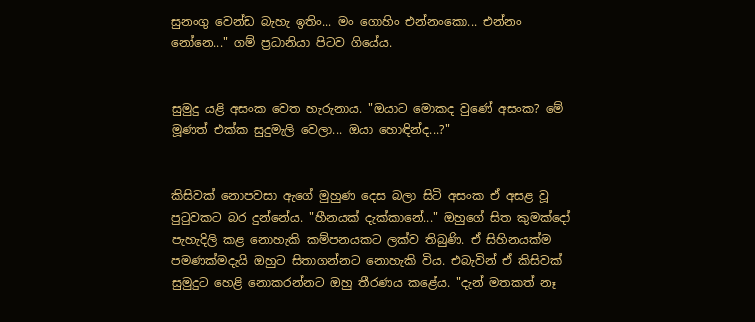සුනංගු වෙන්ඩ බැහැ ඉතිං... මං ගොහිං එන්නංකො... එන්නං නෝනෙ..." ගම් ප්‍රධානියා පිටව ගියේය.


සුමුදු යළි අසංක වෙත හැරුනාය. "ඔයාට මොකද වුණේ අසංක? මේ මූණත් එක්ක සුදුමැලි වෙලා... ඔයා හොඳින්ද...?"


කිසිවක් නොපවසා ඇගේ මුහුණ දෙස බලා සිටි අසංක ඒ අසළ වූ පුටුවකට බර දුන්නේය. "හීනයක් දැක්කානේ..." ඔහුගේ සිත කුමක්දෝ පැහැදිලි කළ නොහැකි කම්පනයකට ලක්ව තිබුණි. ඒ සිහිනයක්ම පමණක්මදැයි ඔහුට සිතාගන්නට නොහැකි විය. එබැවින් ඒ කිසිවක් සුමුදුට හෙළි නොකරන්නට ඔහු තීරණය කළේය. "දැන් මතකත් නෑ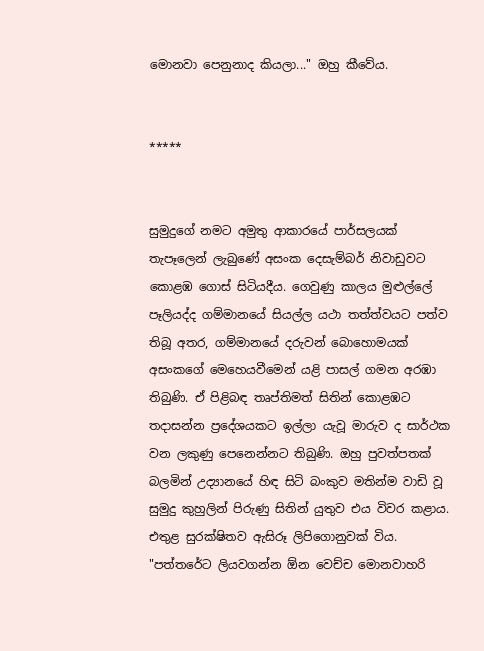මොනවා පෙනුනාද කියලා..." ඔහු කීවේය.


*****


සුමුදුගේ නමට අමුතු ආකාරයේ පාර්සලයක් තැපෑලෙන් ලැබුණේ අසංක දෙසැම්බර් නිවාඩුවට කොළඹ ගොස් සිටියදීය. ගෙවුණු කාලය මුළුල්ලේ පෑලියද්ද ගම්මානයේ සියල්ල යථා තත්ත්වයට පත්ව තිබූ අතර, ගම්මානයේ දරුවන් බොහොමයක් අසංකගේ මෙහෙයවීමෙන් යළි පාසල් ගමන අරඹා තිබුණි. ඒ පිළිබඳ තෘප්තිමත් සිතින් කොළඹට තදාසන්න ප්‍රදේශයකට ඉල්ලා යැවූ මාරුව ද සාර්ථක වන ලකුණු පෙනෙන්නට තිබුණි. ඔහු පුවත්පතක් බලමින් උද්‍යානයේ හිඳ සිටි බංකුව මතින්ම වාඩි වූ සුමුදු කුහුලින් පිරුණු සිතින් යුතුව එය විවර කළාය. එතුළ සුරක්ෂිතව ඇසිරූ ලිපිගොනුවක් විය. "පත්තරේට ලියවගන්න ඕන වෙච්ච මොනවාහරි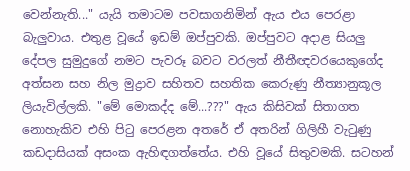වෙන්නැති..." යැයි තමාටම පවසාගනිමින් ඇය එය පෙරළා බැලුවාය. එතුළ වූයේ ඉඩම් ඔප්පුවකි. ඔප්පුවට අදාළ සියලු දේපල සුමුදුගේ නමට පැවරූ බවට වරලත් නීතීඥවරයෙකුගේද අත්සන සහ නිල මුද්‍රාව සහිතව සහතික කෙරුණු නීත්‍යානුකූල ලියැවිල්ලකි. "මේ මොකද්ද මේ...???" ඇය කිසිවක් සිතාගත නොහැකිව එහි පිටු පෙරළන අතරේ ඒ අතරින් ගිලිහී වැටුණු කඩදාසියක් අසංක ඇහිඳගත්තේය. එහි වූයේ සිතුවමකි. සටහන්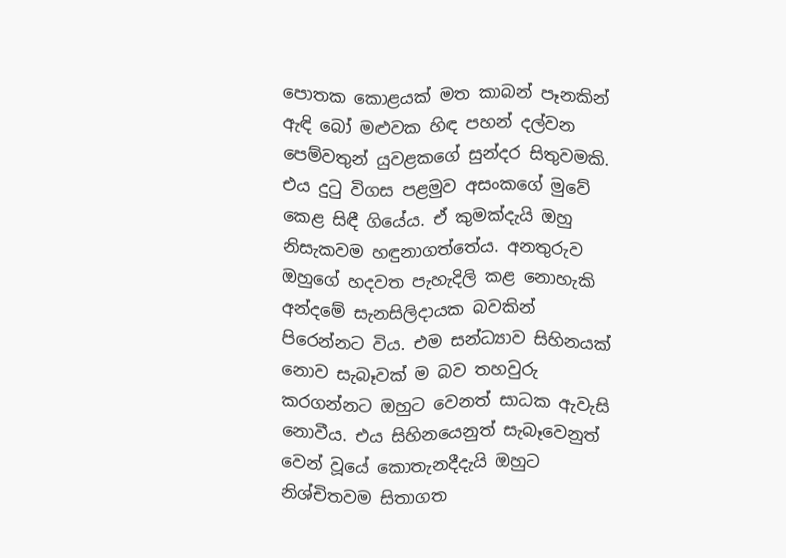පොතක කොළයක් මත කාබන් පෑනකින් ඇඳි බෝ මළුවක හිඳ පහන් දල්වන පෙම්වතුන් යුවළකගේ සුන්දර සිතුවමකි. එය දුටු විගස පළමුව අසංකගේ මුවේ කෙළ සිඳී ගියේය. ඒ කුමක්දැයි ඔහු නිසැකවම හඳුනාගත්තේය. අනතුරුව ඔහුගේ හදවත පැහැදිලි කළ නොහැකි අන්දමේ සැනසිලිදායක බවකින් පිරෙන්නට විය. එම සන්ධ්‍යාව සිහිනයක් නොව සැබෑවක් ම බව තහවුරු කරගන්නට ඔහුට වෙනත් සාධක ඇවැසි නොවීය. එය සිහිනයෙනුත් සැබෑවෙනුත් වෙන් වූයේ කොතැනදීදැයි ඔහුට නිශ්චිතවම සිතාගත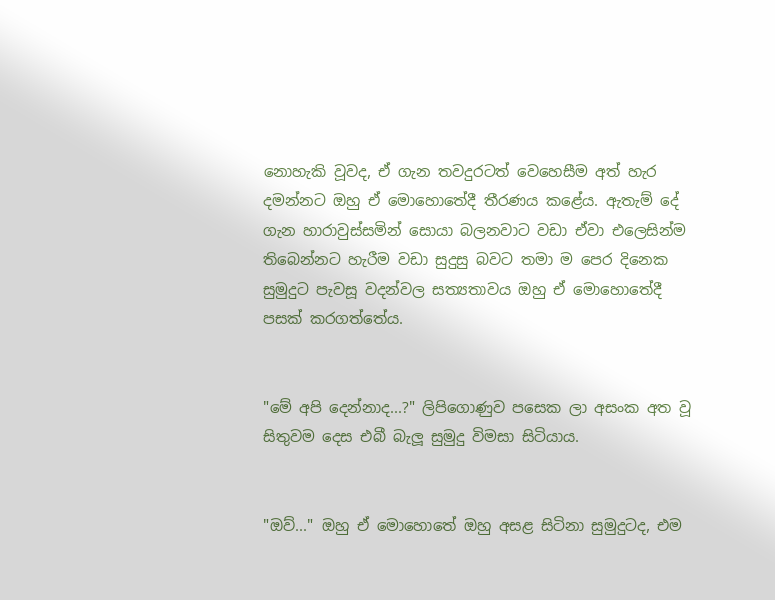නොහැකි වූවද, ඒ ගැන තවදුරටත් වෙහෙසීම අත් හැර දමන්නට ඔහු ඒ මොහොතේදී තීරණය කළේය. ඇතැම් දේ ගැන හාරාවුස්සමින් සොයා බලනවාට වඩා ඒවා එලෙසින්ම තිබෙන්නට හැරීම වඩා සුදුසු බවට තමා ම පෙර දිනෙක සුමුදුට පැවසූ වදන්වල සත්‍යතාවය ඔහු ඒ මොහොතේදී පසක් කරගත්තේය.


"මේ අපි දෙන්නාද...?" ලිපිගොණුව පසෙක ලා අසංක අත වූ සිතුවම දෙස එබී බැලූ සුමුදු විමසා සිටියාය.


"ඔව්..." ඔහු ඒ මොහොතේ ඔහු අසළ සිටිනා සුමුදුටද, එම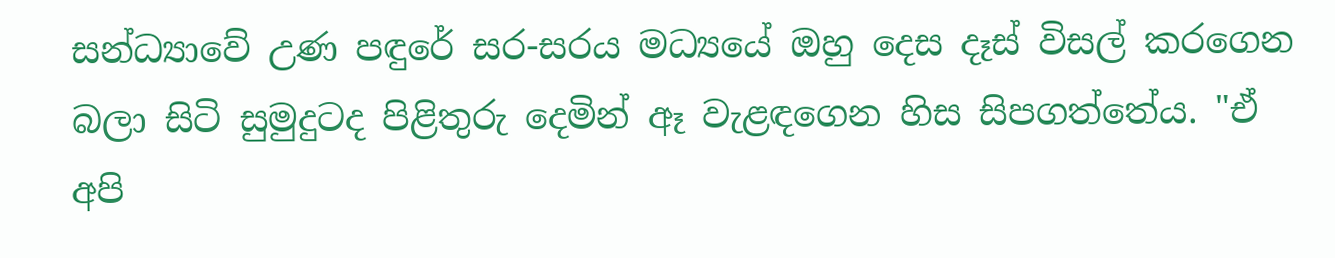සන්ධ්‍යාවේ උණ පඳුරේ සර-සරය මධ්‍යයේ ඔහු දෙස දෑස් විසල් කරගෙන බලා සිටි සුමුදුටද පිළිතුරු දෙමින් ඈ වැළඳගෙන හිස සිපගත්තේය. "ඒ අපි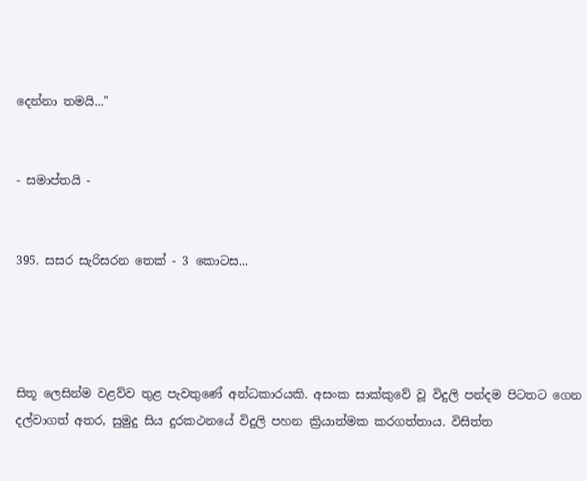දෙන්නා තමයි..."


- සමාප්තයි -


395. සසර සැරිසරන තෙක් - 3 කොටස...




සිතූ ලෙසින්ම වළව්ව තුළ පැවතුණේ අන්ධකාරයකි. අසංක සාක්කුවේ වූ විදුලි පන්දම පිටතට ගෙන දල්වාගත් අතර, සුමුදු සිය දුරකථනයේ විදුලි පහන ක්‍රියාත්මක කරගත්තාය. විසිත්ත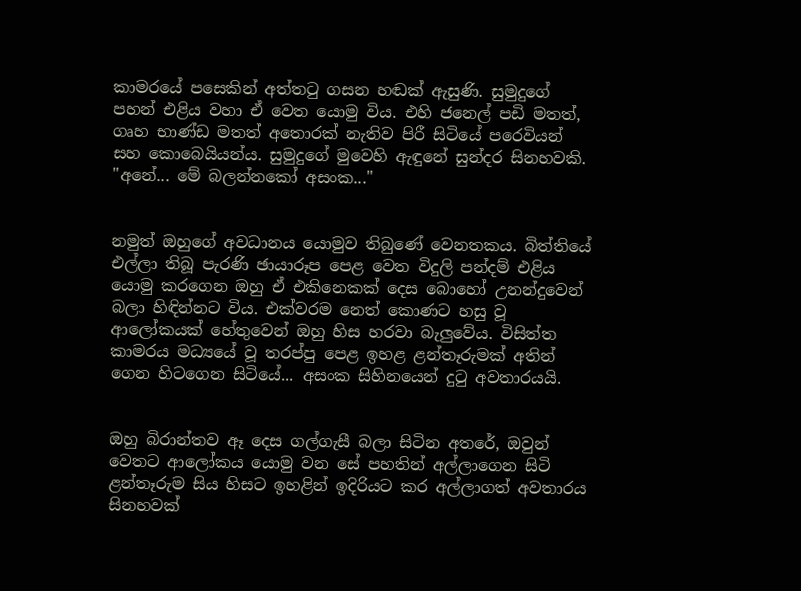කාමරයේ පසෙකින් අත්තටු ගසන හඬක් ඇසුණි. සුමුදුගේ පහන් එළිය වහා ඒ වෙත යොමු විය. එහි ජනෙල් පඩි මතත්, ගෘහ භාණ්ඩ මතත් අතොරක් නැතිව පිරී සිටියේ පරෙවියන් සහ කොබෙයියන්ය. සුමුදුගේ මුවෙහි ඇඳුනේ සුන්දර සිනහවකි. "අනේ... මේ බලන්නකෝ අසංක..."


නමුත් ඔහුගේ අවධානය යොමුව තිබුණේ වෙනතකය. බිත්තියේ එල්ලා තිබූ පැරණි ඡායාරූප පෙළ වෙත විදුලි පන්දම් එළිය යොමු කරගෙන ඔහු ඒ එකිනෙකක් දෙස බොහෝ උනන්දුවෙන් බලා හිඳින්නට විය. එක්වරම නෙත් කොණට හසු වූ ආලෝකයක් හේතුවෙන් ඔහු හිස හරවා බැලුවේය. විසිත්ත කාමරය මධ්‍යයේ වූ තරප්පු පෙළ ඉහළ ළන්තෑරුමක් අතින් ගෙන හිටගෙන සිටියේ... අසංක සිහිනයෙන් දුටු අවතාරයයි.


ඔහු බිරාන්තව ඈ දෙස ගල්ගැසී බලා සිටින අතරේ, ඔවුන් වෙතට ආලෝකය යොමු වන සේ පහතින් අල්ලාගෙන සිටි ළන්තෑරුම සිය හිසට ඉහළින් ඉදිරියට කර අල්ලාගත් අවතාරය සිනහවක්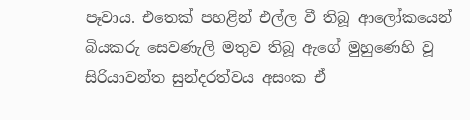පෑවාය. එතෙක් පහළින් එල්ල වී තිබූ ආලෝකයෙන් බියකරු සෙවණැලි මතුව තිබූ ඇගේ මුහුණෙහි වූ සිරියාවන්ත සුන්දරත්වය අසංක ඒ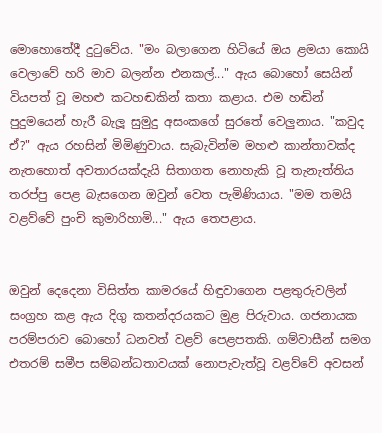මොහොතේදී දුටුවේය. "මං බලාගෙන හිටියේ ඔය ළමයා කොයි වෙලාවේ හරි මාව බලන්න එනකල්..." ඇය බොහෝ සෙයින් වියපත් වූ මහළු කටහඬකින් කතා කළාය. එම හඬින් පුදුමයෙන් හැරී බැලූ සුමුදු අසංකගේ සුරතේ වෙලුනාය. "කවුද ඒ?" ඇය රහසින් මිමිණුවාය. සැබැවින්ම මහළු කාන්තාවක්ද නැතහොත් අවතාරයක්දැයි සිතාගත නොහැකි වූ තැනැත්තිය තරප්පු පෙළ බැසගෙන ඔවුන් වෙත පැමිණියාය. "මම තමයි වළව්වේ පුංචි කුමාරිහාමි..." ඇය තෙපළාය.


ඔවුන් දෙදෙනා විසිත්ත කාමරයේ හිඳුවාගෙන පළතුරුවලින් සංග්‍රහ කළ ඇය දිගු කතන්දරයකට මුළ පිරුවාය. ගජනායක පරම්පරාව බොහෝ ධනවත් වළව් පෙළපතකි. ගම්වාසීන් සමග එතරම් සමීප සම්බන්ධතාවයක් නොපැවැත්වූ වළව්වේ අවසන්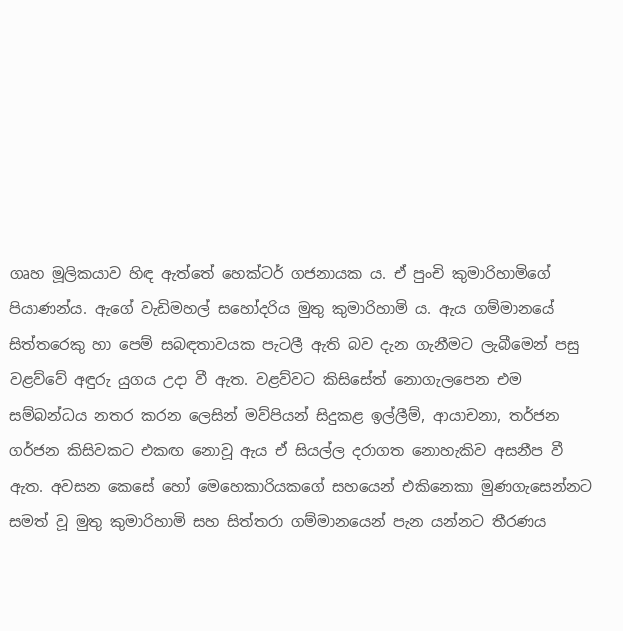ගෘහ මූලිකයාව හිඳ ඇත්තේ හෙක්ටර් ගජනායක ය. ඒ පුංචි කුමාරිහාමිගේ පියාණන්ය. ඇගේ වැඩිමහල් සහෝදරිය මුතු කුමාරිහාමි ය. ඇය ගම්මානයේ සිත්තරෙකු හා පෙම් සබඳතාවයක පැටලී ඇති බව දැන ගැනීමට ලැබීමෙන් පසු වළව්වේ අඳුරු යුගය උදා වී ඇත. වළව්වට කිසිසේත් නොගැලපෙන එම සම්බන්ධය නතර කරන ලෙසින් මව්පියන් සිදුකළ ඉල්ලීම්, ආයාචනා, තර්ජන ගර්ජන කිසිවකට එකඟ නොවූ ඇය ඒ සියල්ල දරාගත නොහැකිව අසනීප වී ඇත. අවසන කෙසේ හෝ මෙහෙකාරියකගේ සහයෙන් එකිනෙකා මුණගැසෙන්නට සමත් වූ මුතු කුමාරිහාමි සහ සිත්තරා ගම්මානයෙන් පැන යන්නට තීරණය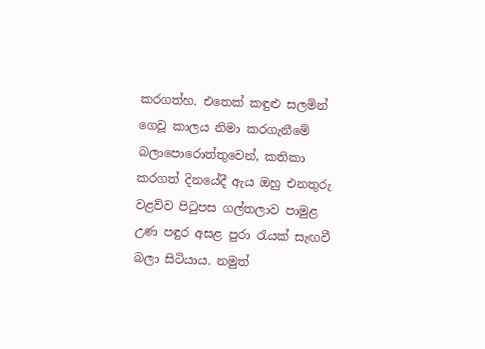කරගත්හ. එතෙක් කඳුළු සලමින් ගෙවූ කාලය නිමා කරගැනීමේ බලාපොරොත්තුවෙන්, කතිකා කරගත් දිනයේදී ඇය ඔහු එනතුරු වළව්ව පිටුපස ගල්තලාව පාමුළ උණ පඳුර අසළ පුරා රැයක් සැඟවී බලා සිටියාය. නමුත්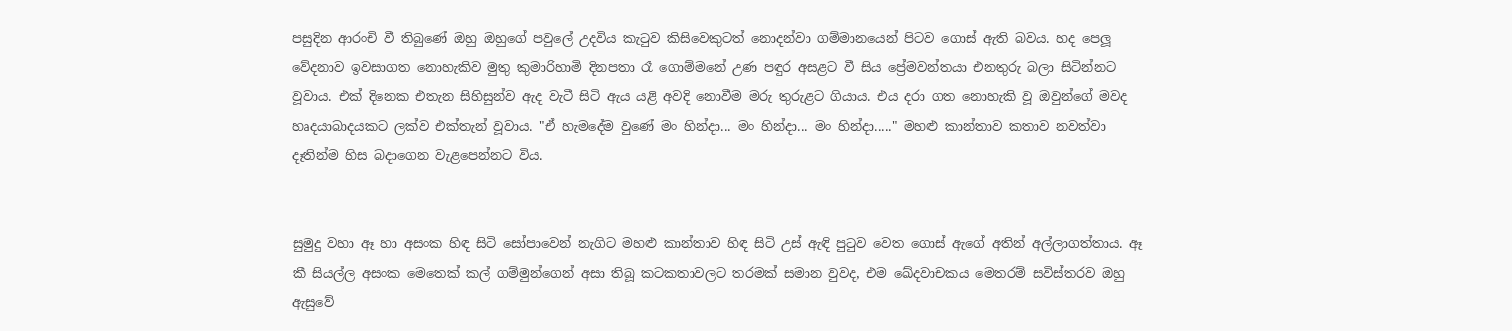පසුදින ආරංචි වී තිබුණේ ඔහු ඔහුගේ පවුලේ උදවිය කැටුව කිසිවෙකුටත් නොදන්වා ගම්මානයෙන් පිටව ගොස් ඇති බවය. හද පෙලූ වේදනාව ඉවසාගත නොහැකිව මුතු කුමාරිහාමි දිනපතා රෑ ගොම්මනේ උණ පඳුර අසළට වී සිය ප්‍රේමවන්තයා එනතුරු බලා සිටින්නට වූවාය. එක් දිනෙක එතැන සිහිසුන්ව ඇද වැටී සිටි ඇය යළි අවදි නොවීම මරු තුරුළට ගියාය. එය දරා ගත නොහැකි වූ ඔවුන්ගේ මවද හෘදයාබාදයකට ලක්ව එක්තැන් වූවාය. "ඒ හැමදේම වුණේ මං හින්දා... මං හින්දා... මං හින්දා....." මහළු කාන්තාව කතාව නවත්වා දෑතින්ම හිස බදාගෙන වැළපෙන්නට විය.


සුමුදු වහා ඈ හා අසංක හිඳ සිටි සෝපාවෙන් නැගිට මහළු කාන්තාව හිඳ සිටි උස් ඇඳි පුටුව වෙත ගොස් ඇගේ අතින් අල්ලාගත්තාය. ඈ කී සියල්ල අසංක මෙතෙක් කල් ගම්මුන්ගෙන් අසා තිබූ කටකතාවලට තරමක් සමාන වුවද, එම ඛේදවාචකය මෙතරම් සවිස්තරව ඔහු ඇසුවේ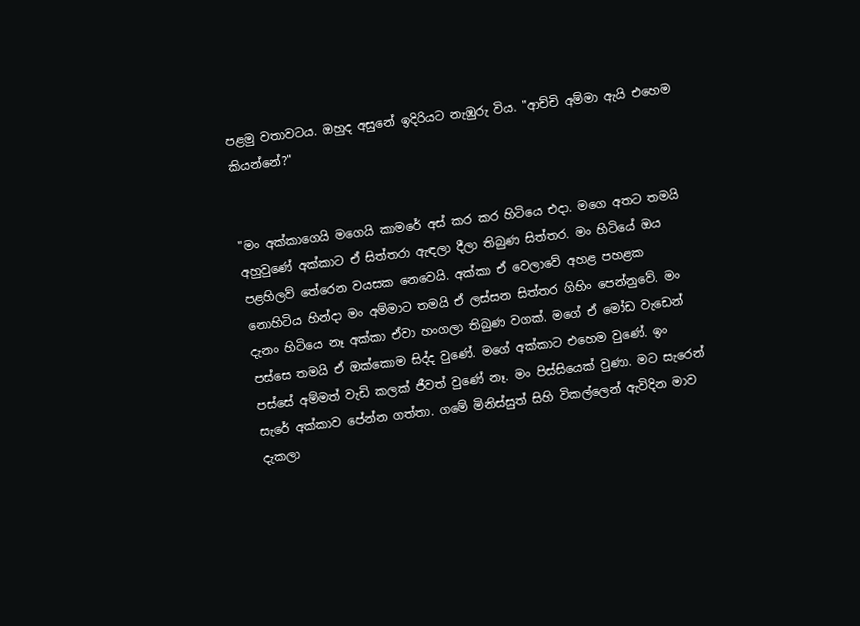පළමු වතාවටය. ඔහුද අසුනේ ඉදිරියට නැඹුරු විය. "ආච්චි අම්මා ඇයි එහෙම කියන්නේ?"


"මං අක්කාගෙයි මගෙයි කාමරේ අස් කර කර හිටියෙ එදා. මගෙ අතට තමයි අහුවුණේ අක්කාට ඒ සිත්තරා ඇඳලා දීලා තිබුණ සිත්තර. මං හිටියේ ඔය පළහිලව් තේරෙන වයසක නෙවෙයි. අක්කා ඒ වෙලාවේ අහළ පහළක නොහිටිය හින්දා මං අම්මාට තමයි ඒ ලස්සන සිත්තර ගිහිං පෙන්නුවේ. මං දැනං හිටියෙ නෑ අක්කා ඒවා හංගලා තිබුණ වගක්. මගේ ඒ මෝඩ වැඩෙන් පස්සෙ තමයි ඒ ඔක්කොම සිද්ද වුණේ. මගේ අක්කාට එහෙම වුණේ. ඉං පස්සේ අම්මත් වැඩි කලක් ජීවත් වුණේ නෑ. මං පිස්සියෙක් වුණා. මට සැරෙන් සැරේ අක්කාව පේන්න ගත්තා. ගමේ මිනිස්සුත් සිහි විකල්ලෙන් ඇවිදින මාව දැකලා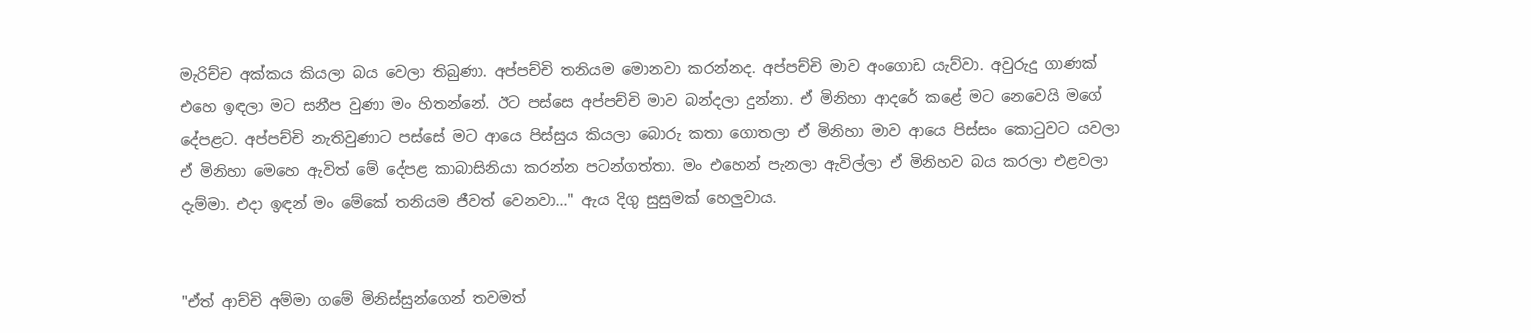මැරිච්ච අක්කය කියලා බය වෙලා තිබුණා. අප්පච්චි තනියම මොනවා කරන්නද. අප්පච්චි මාව අංගොඩ යැව්වා. අවුරුදු ගාණක් එහෙ ඉඳලා මට සනීප වුණා මං හිතන්නේ. ඊට පස්සෙ අප්පච්චි මාව බන්දලා දුන්නා. ඒ මිනිහා ආදරේ කළේ මට නෙවෙයි මගේ දේපළට. අප්පච්චි නැතිවුණාට පස්සේ මට ආයෙ පිස්සුය කියලා බොරු කතා ගොතලා ඒ මිනිහා මාව ආයෙ පිස්සං කොටුවට යවලා ඒ මිනිහා මෙහෙ ඇවිත් මේ දේපළ කාබාසිනියා කරන්න පටන්ගත්තා. මං එහෙන් පැනලා ඇවිල්ලා ඒ මිනිහව බය කරලා එළවලා දැම්මා. එදා ඉඳන් මං මේකේ තනියම ජීවත් වෙනවා..." ඇය දිගු සුසුමක් හෙලුවාය.


"ඒත් ආච්චි අම්මා ගමේ මිනිස්සුන්ගෙන් තවමත්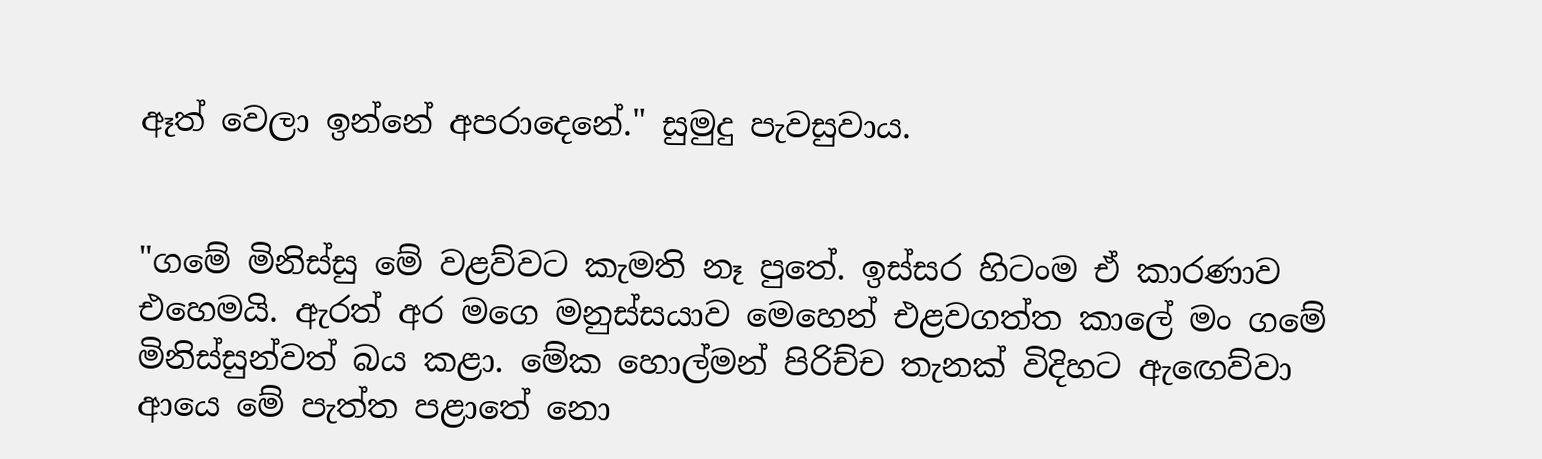ඈත් වෙලා ඉන්නේ අපරාදෙනේ." සුමුදු පැවසුවාය.


"ගමේ මිනිස්සු මේ වළව්වට කැමති නෑ පුතේ. ඉස්සර හිටංම ඒ කාරණාව එහෙමයි. ඇරත් අර මගෙ මනුස්සයාව මෙහෙන් එළවගත්ත කාලේ මං ගමේ මිනිස්සුන්වත් බය කළා. මේක හොල්මන් පිරිච්ච තැනක් විදිහට ඇඟෙව්වා ආයෙ මේ පැත්ත පළාතේ නො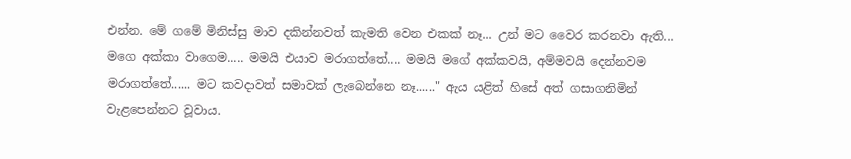එන්න. මේ ගමේ මිනිස්සු මාව දකින්නවත් කැමති වෙන එකක් නෑ... උන් මට වෛර කරනවා ඇති... මගෙ අක්කා වාගෙම..... මමයි එයාව මරාගත්තේ.... මමයි මගේ අක්කවයි, අම්මවයි දෙන්නවම මරාගත්තේ...... මට කවදාවත් සමාවක් ලැබෙන්නෙ නෑ......" ඇය යළිත් හිසේ අත් ගසාගනිමින් වැළපෙන්නට වූවාය.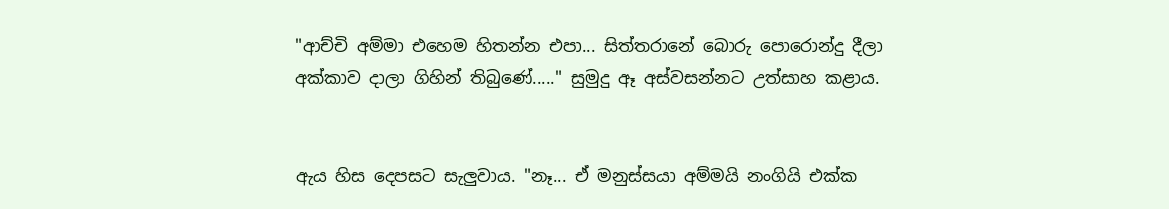"ආච්චි අම්මා එහෙම හිතන්න එපා... සිත්තරානේ බොරු පොරොන්දු දීලා අක්කාව දාලා ගිහින් තිබුණේ....." සුමුදු ඈ අස්වසන්නට උත්සාහ කළාය.


ඇය හිස දෙපසට සැලුවාය. "නෑ... ඒ මනුස්සයා අම්මයි නංගියි එක්ක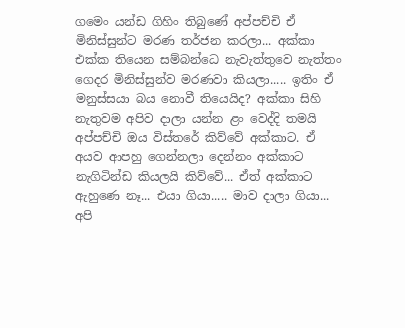ගමෙං යන්ඩ ගිහිං තිබුණේ අප්පච්චි ඒ මිනිස්සුන්ට මරණ තර්ජන කරලා... අක්කා එක්ක තියෙන සම්බන්ධෙ නැවැත්තුවෙ නැත්තං ගෙදර මිනිස්සුන්ව මරණවා කියලා..... ඉතිං ඒ මනුස්සයා බය නොවී තියෙයිද? අක්කා සිහි නැතුවම අපිව දාලා යන්න ළං වෙද්දි තමයි අප්පච්චි ඔය විස්තරේ කිව්වේ අක්කාට. ඒ අයව ආපහු ගෙන්නලා දෙන්නං අක්කාට නැගිටින්ඩ කියලයි කිව්වේ... ඒත් අක්කාට ඇහුණෙ නෑ... එයා ගියා..... මාව දාලා ගියා... අපි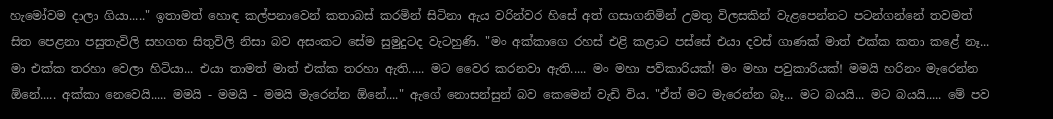හැමෝවම දාලා ගියා....." ඉතාමත් හොඳ කල්පනාවෙන් කතාබස් කරමින් සිටිනා ඇය වරින්වර හිසේ අත් ගසාගනිමින් උමතු විලසකින් වැළපෙන්නට පටන්ගන්නේ තවමත් සිත පෙළනා පසුතැවිලි සහගත සිතුවිලි නිසා බව අසංකට සේම සුමුදුටද වැටහුණි. "මං අක්කාගෙ රහස් එළි කළාට පස්සේ එයා දවස් ගාණක් මාත් එක්ක කතා කළේ නෑ... මා එක්ක තරහා වෙලා හිටියා... එයා තාමත් මාත් එක්ක තරහා ඇති..... මට වෛර කරනවා ඇති..... මං මහා පව්කාරියක්! මං මහා පවුකාරියක්! මමයි හරිනං මැරෙන්න ඕනේ..... අක්කා නෙවෙයි..... මමයි - මමයි - මමයි මැරෙන්න ඕනේ...." ඇගේ නොසන්සුන් බව කෙමෙන් වැඩි විය. "ඒත් මට මැරෙන්න බෑ... මට බයයි... මට බයයි..... මේ පව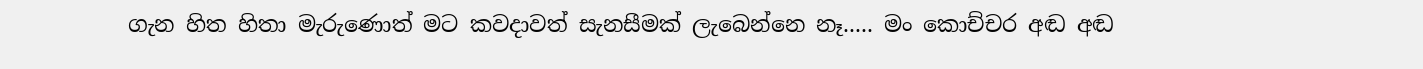ගැන හිත හිතා මැරුණොත් මට කවදාවත් සැනසීමක් ලැබෙන්නෙ නෑ..... මං කොච්චර අඬ අඬ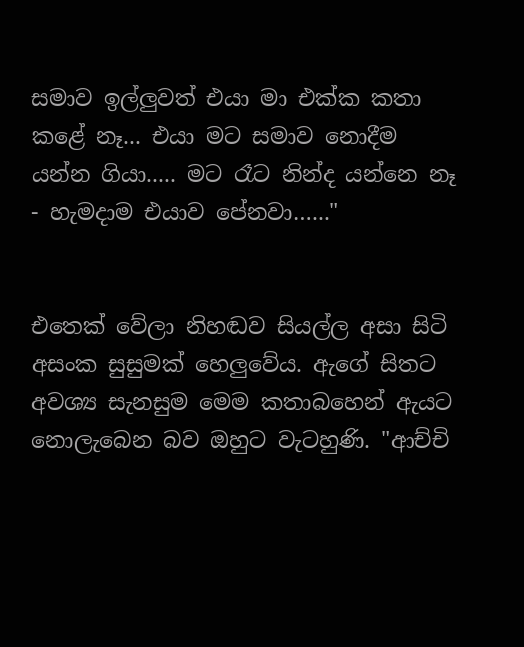සමාව ඉල්ලුවත් එයා මා එක්ක කතා කළේ නෑ... එයා මට සමාව නොදීම යන්න ගියා..... මට රෑට නින්ද යන්නෙ නෑ - හැමදාම එයාව පේනවා…..."


එතෙක් වේලා නිහඬව සියල්ල අසා සිටි අසංක සුසුමක් හෙලුවේය. ඇගේ සිතට අවශ්‍ය සැනසුම මෙම කතාබහෙන් ඇයට නොලැබෙන බව ඔහුට වැටහුණි. "ආච්චි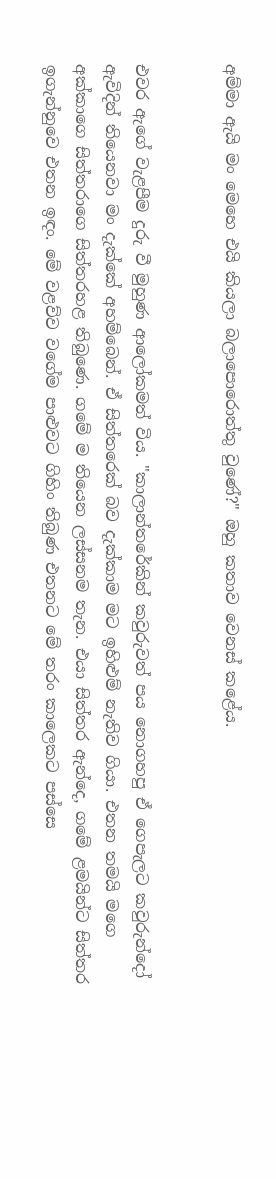අම්මා ඇයි මං මෙහෙ එයි කියලා බලාපොරොත්තු වුණේ?" ඔහු කතාව වෙනස් කළේය.


එවර ඇගේ වැළපීම දුරු වී මුහුණ ආලෝකමත් විය. "කාලාන්තරේකින් කවුරුවත් පය නොගහපු ඒ ගෙපැලට කවුරුන්දෝ ඇවිදින් තියෙනවා මං දැක්කේ අහම්බෙන්. ඒ සිත්තරෙක් බව දැක්කාම මට ඉහිළුම් නැතිව ගියා. එතන තමයි මගෙ අක්කාගෙ සිත්තරාගෙ සිත්තරහළ තිබුණෙ. ගමේ ම තියෙන ලස්සනම තැන. එයා සිත්තර ඇන්දෙ, ගමේ ළමයින්ට සිත්තර ඉගැන්නුවෙ එතන ඉඳං. මේ වළව්ව වගේම පාළුවට ගිහිං තිබුණ එතනට මේ තරං කාලෙකට පස්සෙ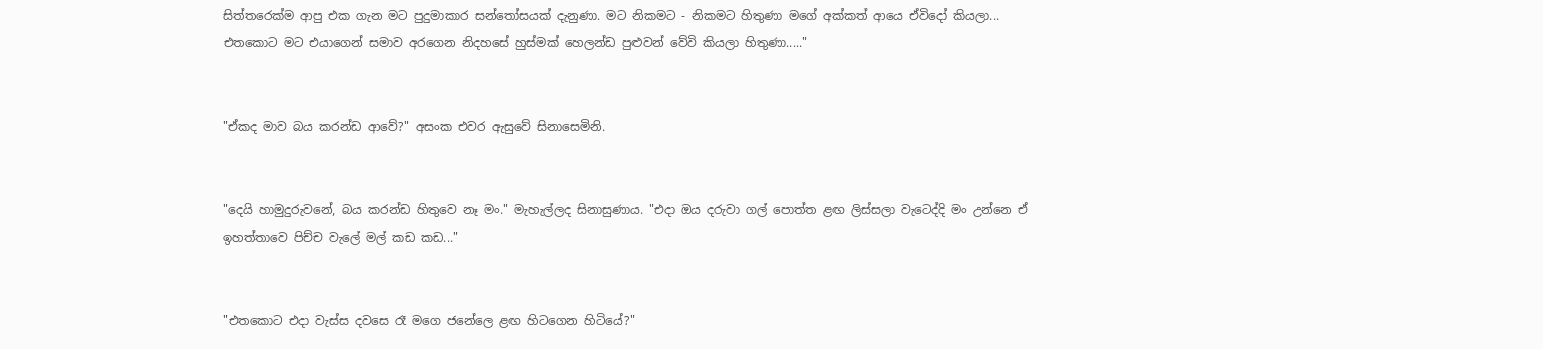සිත්තරෙක්ම ආපු එක ගැන මට පුදුමාකාර සන්තෝසයක් දැනුණා. මට නිකමට - නිකමට හිතුණා මගේ අක්කත් ආයෙ ඒවිදෝ කියලා... එතකොට මට එයාගෙන් සමාව අරගෙන නිදහසේ හුස්මක් හෙලන්ඩ පුළුවන් වේවි කියලා හිතුණා....."


"ඒකද මාව බය කරන්ඩ ආවේ?" අසංක එවර ඇසුවේ සිනාසෙමිනි.


"දෙයි හාමුදුරුවනේ, බය කරන්ඩ හිතුවෙ නෑ මං." මැහැල්ලද සිනාසුණාය. "එදා ඔය දරුවා ගල් පොත්ත ළඟ ලිස්සලා වැටෙද්දි මං උන්නෙ ඒ ඉහත්තාවෙ පිච්ච වැලේ මල් කඩ කඩ..."


"එතකොට එදා වැස්ස දවසෙ රෑ මගෙ ජනේලෙ ළඟ හිටගෙන හිටියේ?"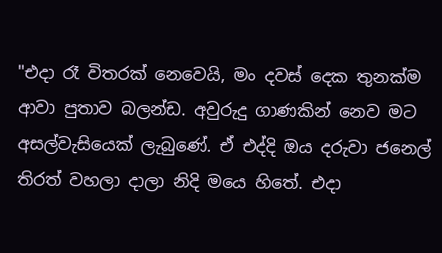"එදා රෑ විතරක් නෙවෙයි, මං දවස් දෙක තුනක්ම ආවා පුතාව බලන්ඩ. අවුරුදු ගාණකින් නෙව මට අසල්වැසියෙක් ලැබුණේ. ඒ එද්දි ඔය දරුවා ජනෙල් තිරත් වහලා දාලා නිදි මයෙ හිතේ. එදා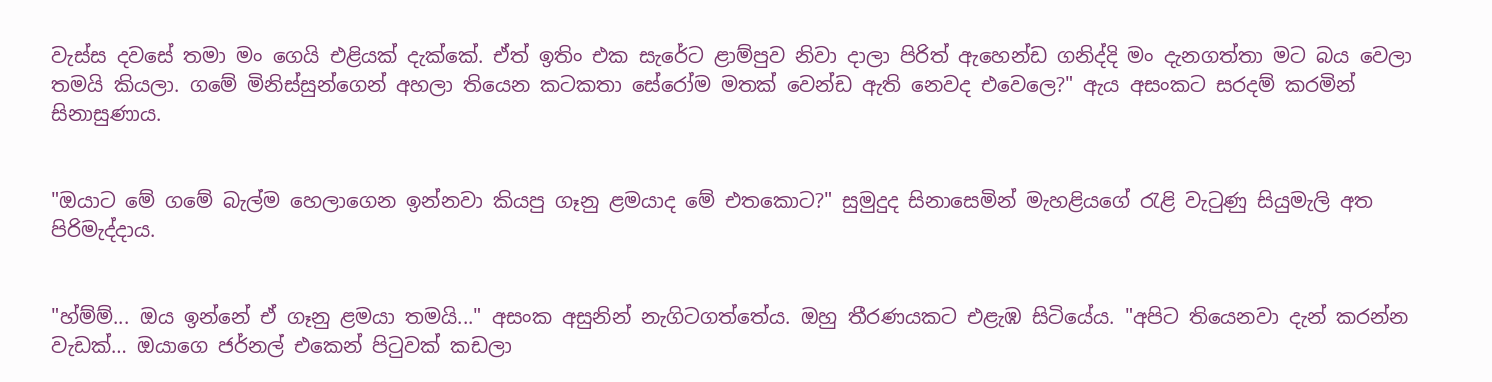වැස්ස දවසේ තමා මං ගෙයි එළියක් දැක්කේ. ඒත් ඉතිං එක සැරේට ළාම්පුව නිවා දාලා පිරිත් ඇහෙන්ඩ ගනිද්දි මං දැනගත්තා මට බය වෙලා තමයි කියලා. ගමේ මිනිස්සුන්ගෙන් අහලා තියෙන කටකතා සේරෝම මතක් වෙන්ඩ ඇති නෙවද එවෙලෙ?" ඇය අසංකට සරදම් කරමින් සිනාසුණාය.


"ඔයාට මේ ගමේ බැල්ම හෙලාගෙන ඉන්නවා කියපු ගෑනු ළමයාද මේ එතකොට?" සුමුදුද සිනාසෙමින් මැහළියගේ රැළි වැටුණු සියුමැලි අත පිරිමැද්දාය.


"හ්ම්ම්... ඔය ඉන්නේ ඒ ගෑනු ළමයා තමයි..." අසංක අසුනින් නැගිටගත්තේය. ඔහු තීරණයකට එළැඹ සිටියේය. "අපිට තියෙනවා දැන් කරන්න වැඩක්… ඔයාගෙ ජර්නල් එකෙන් පිටුවක් කඩලා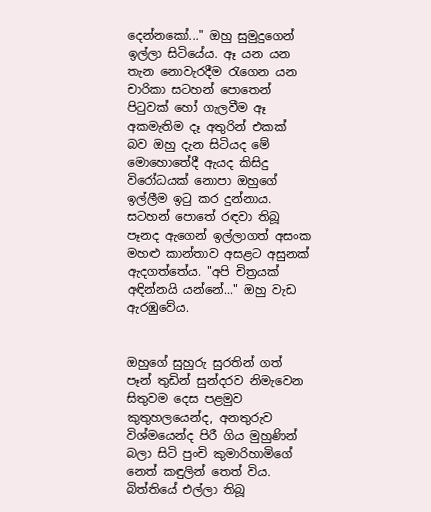දෙන්නකෝ..." ඔහු සුමුදුගෙන් ඉල්ලා සිටියේය. ඈ යන යන තැන නොවැරදීම රැගෙන යන චාරිකා සටහන් පොතෙන් පිටුවක් හෝ ගැලවීම ඈ අකමැතිම දෑ අතුරින් එකක් බව ඔහු දැන සිටියද මේ මොහොතේදී ඇයද කිසිදු විරෝධයක් නොපා ඔහුගේ ඉල්ලීම ඉටු කර දුන්නාය. සටහන් පොතේ රඳවා තිබූ පෑනද ඇගෙන් ඉල්ලාගත් අසංක මහළු කාන්තාව අසළට අසුනක් ඇදගත්තේය. "අපි චිත්‍රයක් අඳින්නයි යන්නේ..." ඔහු වැඩ ඇරඹුවේය.


ඔහුගේ සුහුරු සුරතින් ගත් පෑන් තුඩින් සුන්දරව නිමැවෙන සිතුවම දෙස පළමුව කුතුහලයෙන්ද, අනතුරුව විශ්මයෙන්ද පිරී ගිය මුහුණින් බලා සිටි පුංචි කුමාරිහාමිගේ නෙත් කඳුලින් තෙත් විය. බිත්තියේ එල්ලා තිබූ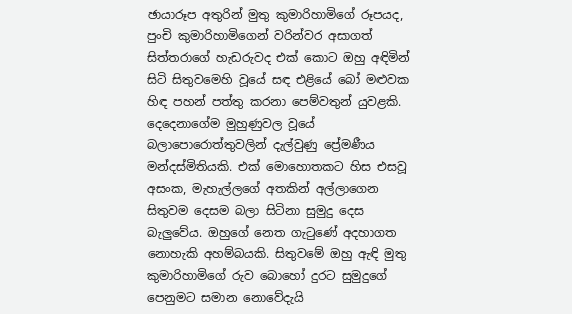ඡායාරූප අතුරින් මුතු කුමාරිහාමිගේ රූපයද, පුංචි කුමාරිහාමිගෙන් වරින්වර අසාගත් සිත්තරාගේ හැඩරුවද එක් කොට ඔහු අඳිමින් සිටි සිතුවමෙහි වූයේ සඳ එළියේ බෝ මළුවක හිඳ පහන් පත්තු කරනා පෙම්වතුන් යුවළකි. දෙදෙනාගේම මුහුණුවල වූයේ බලාපොරොත්තුවලින් දැල්වුණු ප්‍රේමණීය මන්දස්මිතියකි. එක් මොහොතකට හිස එසවූ අසංක, මැහැල්ලගේ අතකින් අල්ලාගෙන සිතුවම දෙසම බලා සිටිනා සුමුදු දෙස බැලුවේය. ඔහුගේ නෙත ගැටුණේ අදහාගත නොහැකි අහම්බයකි. සිතුවමේ ඔහු ඇඳි මුතු කුමාරිහාමිගේ රුව බොහෝ දුරට සුමුදුගේ පෙනුමට සමාන නොවේදැයි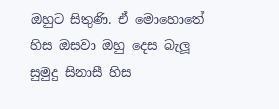ඔහුට සිතුණි. ඒ මොහොතේ හිස ඔසවා ඔහු දෙස බැලූ සුමුදු සිනාසී හිස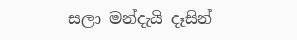සලා මන්දැයි දෑසින්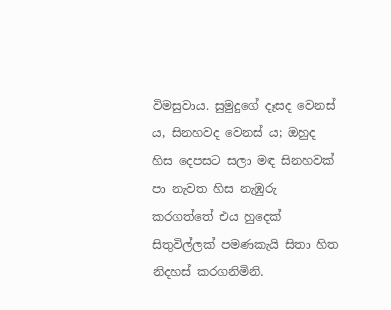විමසුවාය. සුමුදුගේ දෑසද වෙනස්‍ ය, සිනහවද වෙනස් ය; ඔහුද හිස දෙපසට සලා මඳ සිනහවක් පා නැවත හිස නැඹුරු කරගත්තේ එය හුදෙක් සිතුවිල්ලක් පමණකැයි සිතා හිත නිදහස් කරගනිමිනි.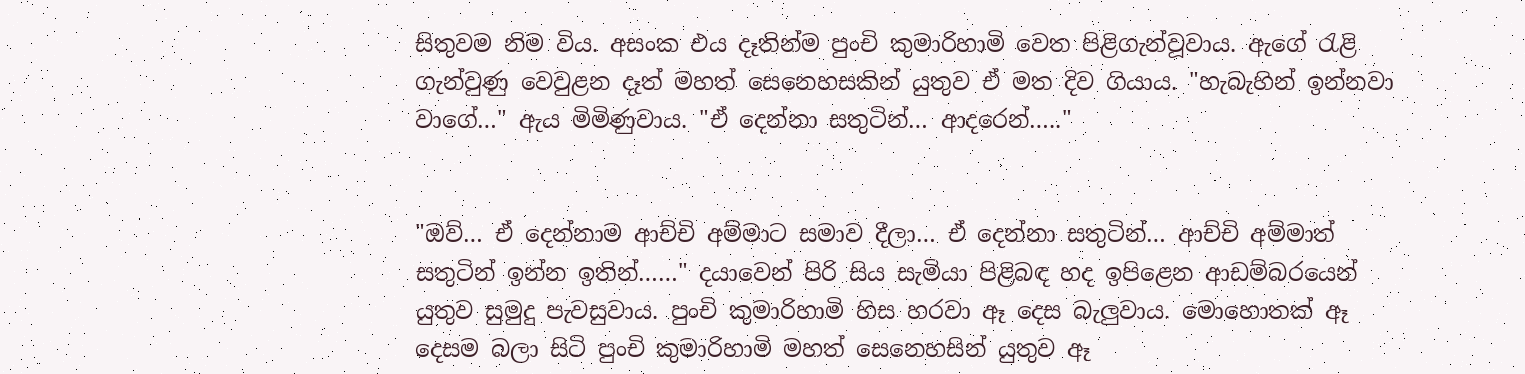සිතුවම නිම විය. අසංක එය දෑතින්ම පුංචි කුමාරිහාමි වෙත පිළිගැන්වූවාය. ඇගේ රැළි ගැන්වුණු වෙවුළන දෑත් මහත් සෙනෙහසකින් යුතුව ඒ මත දිව ගියාය. "හැබැහින් ඉන්නවා වාගේ…" ඇය මිමිණුවාය. "ඒ දෙන්නා සතුටින්… ආදරෙන්….."


"ඔව්… ඒ දෙන්නාම ආච්චි අම්මාට සමාව දීලා… ඒ දෙන්නා සතුටින්… ආච්චි අම්මාත් සතුටින් ඉන්න ඉතින්……" දයාවෙන් පිරි සිය සැමියා පිළිබඳ හද ඉපිළෙන ආඩම්බරයෙන් යුතුව සුමුදු පැවසුවාය. පුංචි කුමාරිහාමි හිස හරවා ඈ දෙස බැලුවාය. මොහොතක් ඈ දෙසම බලා සිටි පුංචි කුමාරිහාමි මහත් සෙනෙහසින් යුතුව ඈ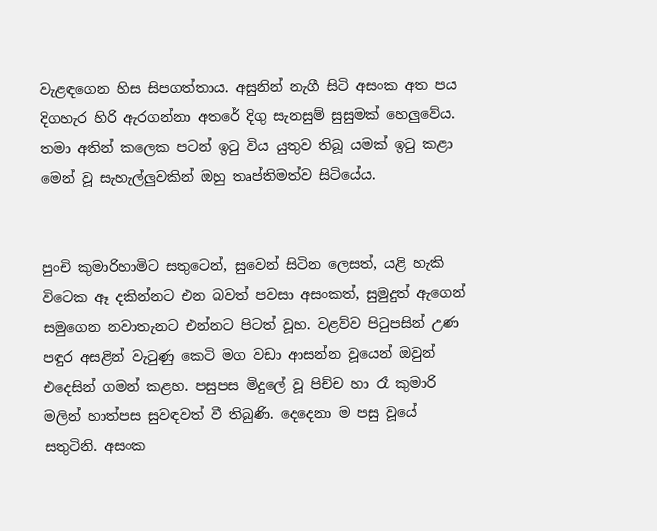වැළඳගෙන හිස සිපගත්තාය. අසුනින් නැගී සිටි අසංක අත පය දිගහැර හිරි ඇරගන්නා අතරේ දිගු සැනසුම් සුසුමක් හෙලුවේය. තමා අතින් කලෙක පටන් ඉටු විය යුතුව තිබූ යමක් ඉටු කළා මෙන් වූ සැහැල්ලුවකින් ඔහු තෘප්තිමත්ව සිටියේය.


පුංචි කුමාරිහාමිට සතුටෙන්, සුවෙන් සිටින ලෙසත්, යළි හැකි විටෙක ඈ දකින්නට එන බවත් පවසා අසංකත්, සුමුදුත් ඇගෙන් සමුගෙන නවාතැනට එන්නට පිටත් වූහ. වළව්ව පිටුපසින් උණ පඳුර අසළින් වැටුණු කෙටි මග වඩා ආසන්න වූයෙන් ඔවුන් එදෙසින් ගමන් කළහ. පසුපස මිදුලේ වූ පිච්ච හා රෑ කුමාරි මලින් හාත්පස සුවඳවත් වී තිබුණි. දෙදෙනා ම පසු වූයේ සතුටිනි. අසංක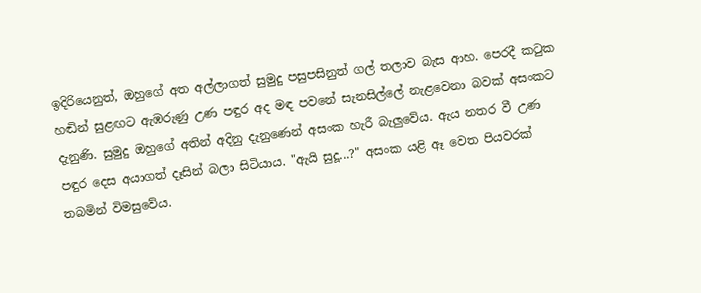ඉදිරියෙනුත්, ඔහුගේ අත අල්ලාගත් සුමුදු පසුපසිනුත් ගල් තලාව බැස ආහ. පෙරදී කටුක හඬින් සුළඟට ඇඹරුණු උණ පඳුර අද මඳ පවනේ සැනසිල්ලේ නැළවෙනා බවක් අසංකට දැනුණි. සුමුදු ඔහුගේ අතින් අදිනු දැනුණෙන් අසංක හැරී බැලුවේය. ඇය නතර වී උණ පඳුර දෙස අයාගත් දෑසින් බලා සිටියාය. "ඇයි සුදූ...?" අසංක යළි ඈ වෙත පියවරක් තබමින් විමසුවේය.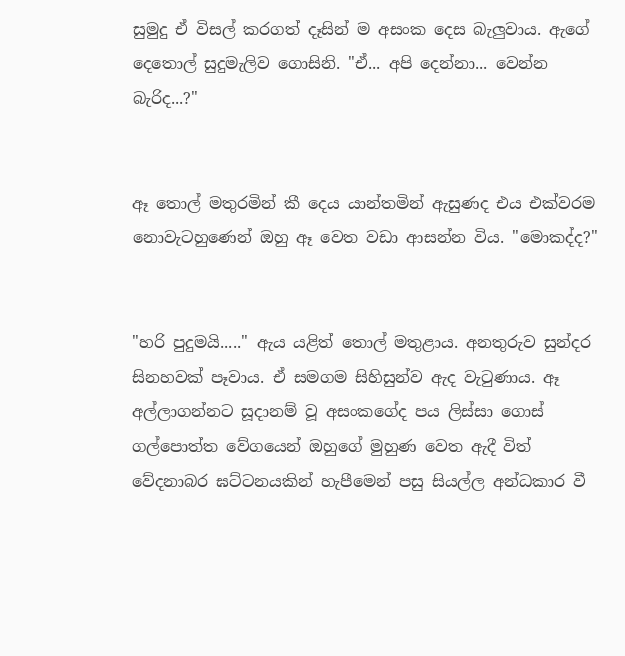සුමුදු ඒ විසල් කරගත් දෑසින් ම අසංක දෙස බැලුවාය. ඇගේ දෙතොල් සුදුමැලිව ගොසිනි. "ඒ... අපි දෙන්නා... වෙන්න බැරිද...?"


ඈ තොල් මතුරමින් කී දෙය යාන්තමින් ඇසුණද එය එක්වරම නොවැටහුණෙන් ඔහු ඈ වෙත වඩා ආසන්න විය. "මොකද්ද?"


"හරි පුදුමයි....." ඇය යළිත් තොල් මතුළාය. අනතුරුව සුන්දර සිනහවක් පෑවාය. ඒ සමගම සිහිසුන්ව ඇද වැටුණාය. ඈ අල්ලාගන්නට සූදානම් වූ අසංකගේද පය ලිස්සා ගොස් ගල්පොත්ත වේගයෙන් ඔහුගේ මුහුණ වෙත ඇදී විත් වේදනාබර ඝට්ටනයකින් හැපීමෙන් පසු සියල්ල අන්ධකාර වී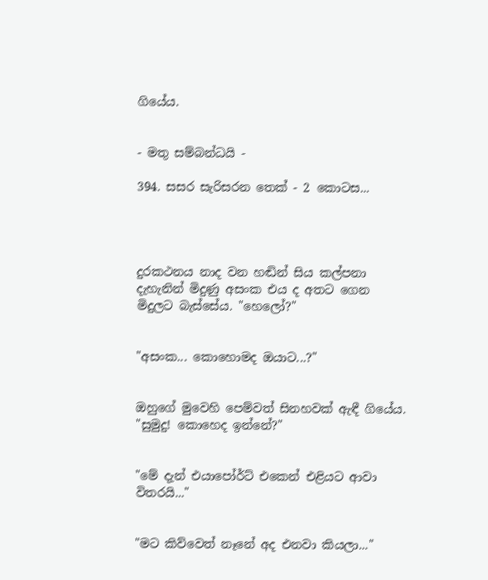ගියේය.


- මතු සම්බන්ධයි -

394. සසර සැරිසරන තෙක් - 2 කොටස...




දුරකථනය නාද වන හඬින් සිය කල්පනා දැහැනින් මිදුණු අසංක එය ද අතට ගෙන මිදුලට බැස්සේය. "හෙලෝ?"


"අසංක... කොහොමද ඔයාට...?"


ඔහුගේ මුවෙහි පෙම්වත් සිනහවක් ඇඳී ගියේය. "සුමුදු! කොහෙද ඉන්නේ?"


"මේ දැන් එයාපෝර්ට් එකෙන් එළියට ආවා විතරයි..."


"මට කිව්වෙත් නෑනේ අද එනවා කියලා..."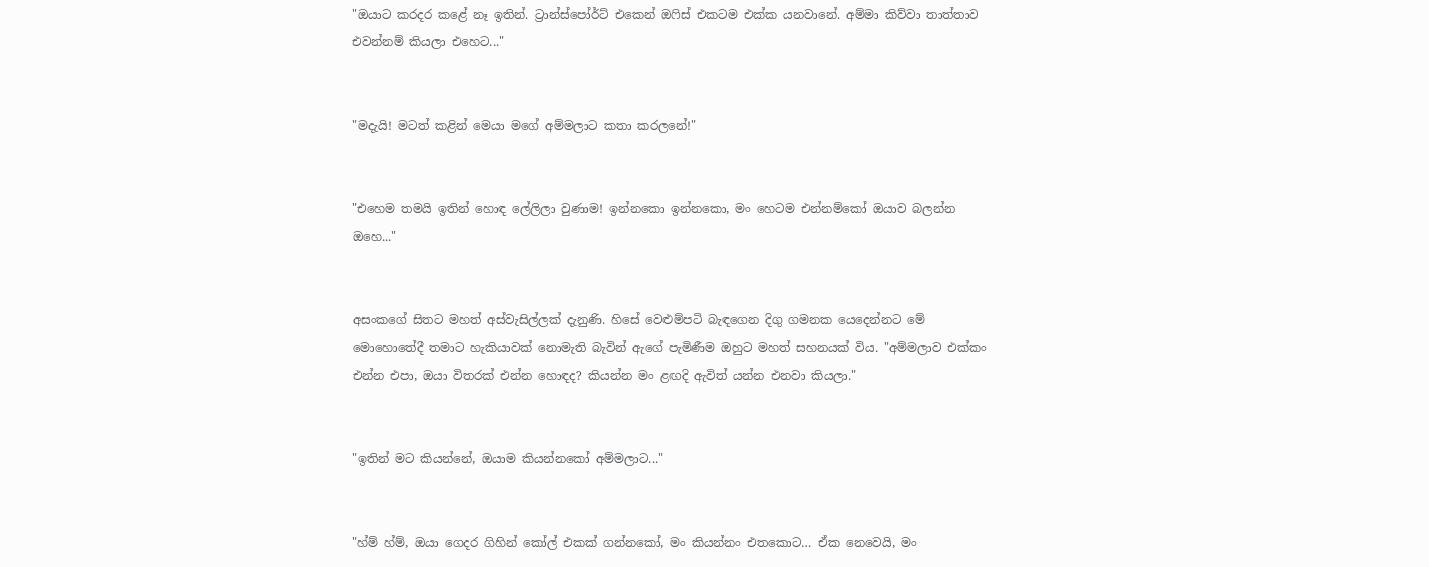"ඔයාට කරදර කළේ නෑ ඉතින්. ට්‍රාන්ස්පෝර්ට් එකෙන් ඔෆිස් එකටම එක්ක යනවානේ. අම්මා කිව්වා තාත්තාව එවන්නම් කියලා එහෙට..."


"මදැයි! මටත් කළින් මෙයා මගේ අම්මලාට කතා කරලනේ!"


"එහෙම තමයි ඉතින් හොඳ ලේලිලා වුණාම! ඉන්නකො ඉන්නකො, මං හෙටම එන්නම්කෝ ඔයාව බලන්න ඔහෙ..."


අසංකගේ සිතට මහත් අස්වැසිල්ලක් දැනුණි. හිසේ වෙළුම්පටි බැඳගෙන දිගු ගමනක යෙදෙන්නට මේ මොහොතේදී තමාට හැකියාවක් නොමැති බැවින් ඇගේ පැමිණීම ඔහුට මහත් සහනයක් විය. "අම්මලාව එක්කං එන්න එපා, ඔයා විතරක් එන්න හොඳද? කියන්න මං ළඟදි ඇවිත් යන්න එනවා කියලා."


"ඉතින් මට කියන්නේ, ඔයාම කියන්නකෝ අම්මලාට..."


"හ්ම් හ්ම්, ඔයා ගෙදර ගිහින් කෝල් එකක් ගන්නකෝ, මං කියන්නං එතකොට… ඒක නෙවෙයි, මං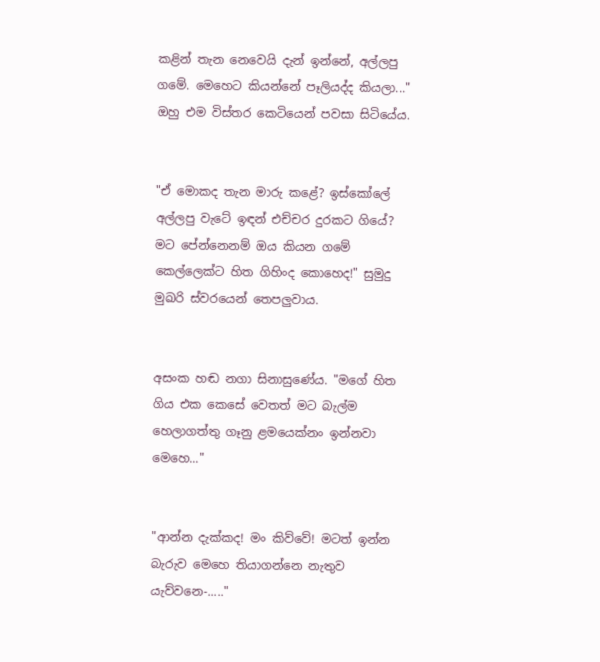කළින් තැන නෙවෙයි දැන් ඉන්නේ, අල්ලපු ගමේ. මෙහෙට කියන්නේ පෑලියද්ද කියලා..." ඔහු එම විස්තර කෙටියෙන් පවසා සිටියේය.


"ඒ මොකද තැන මාරු කළේ? ඉස්කෝලේ අල්ලපු වැටේ ඉඳන් එච්චර දුරකට ගියේ? මට පේන්නෙනම් ඔය කියන ගමේ කෙල්ලෙක්ට හිත ගිහිංද කොහෙද!" සුමුදු මුඛරි ස්වරයෙන් තෙපලුවාය.


අසංක හඬ නගා සිනාසුණේය. "මගේ හිත ගිය එක කෙසේ වෙතත් මට බැල්ම හෙලාගත්තු ගෑනු ළමයෙක්නං ඉන්නවා මෙහෙ..."


"ආන්න දැක්කද! මං කිව්වේ! මටත් ඉන්න බැරුව මෙහෙ තියාගන්නෙ නැතුව යැව්වනෙ-....."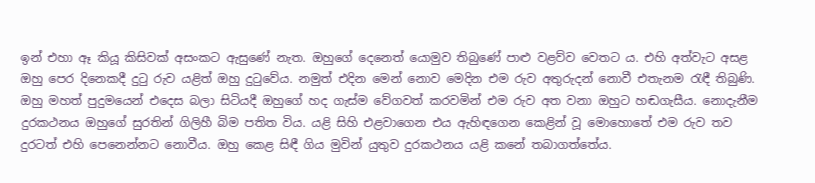ඉන් එහා ඈ කියූ කිසිවක් අසංකට ඇසුණේ නැත. ඔහුගේ දෙනෙත් යොමුව තිබුණේ පාළු වළව්ව වෙතට ය. එහි අත්වැට අසළ ඔහු පෙර දිනෙකදී දුටු රුව යළිත් ඔහු දුටුවේය. නමුත් එදින මෙන් නොව මෙදින එම රුව අතුරුදන් නොවී එතැනම රැඳී තිබුණි. ඔහු මහත් පුදුමයෙන් එදෙස බලා සිටියදී ඔහුගේ හද ගැස්ම වේගවත් කරවමින් එම රුව අත වනා ඔහුට හඬගැසීය. නොදැනීම දුරකථනය ඔහුගේ සුරතින් ගිලිහී බිම පතිත විය. යළි සිහි එළවාගෙන එය ඇහිඳගෙන කෙළින් වූ මොහොතේ එම රුව තව දුරටත් එහි පෙනෙන්නට නොවීය. ඔහු කෙළ සිඳී ගිය මුවින් යුතුව දුරකථනය යළි කනේ තබාගත්තේය.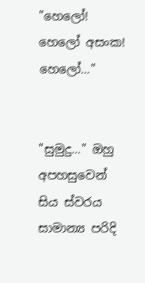"හෙලෝ! හෙලෝ අසංක! හෙලෝ..."


"සුමුදු..." ඔහු අපහසුවෙන් සිය ස්වරය සාමාන්‍ය පරිදි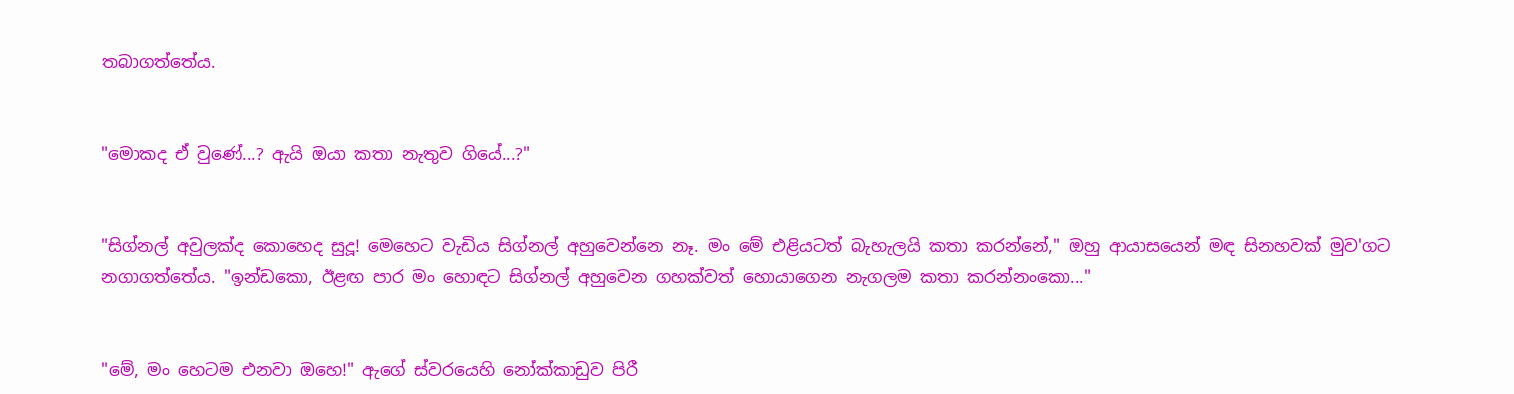තබාගත්තේය.


"මොකද ඒ වුණේ...? ඇයි ඔයා කතා නැතුව ගියේ...?"


"සිග්නල් අවුලක්ද කොහෙද සුදූ! මෙහෙට වැඩිය සිග්නල් අහුවෙන්නෙ නෑ. මං මේ එළියටත් බැහැලයි කතා කරන්නේ," ඔහු ආයාසයෙන් මඳ සිනහවක් මුව'ගට නගාගත්තේය. "ඉන්ඩකො, ඊළඟ පාර මං හොඳට සිග්නල් අහුවෙන ගහක්වත් හොයාගෙන නැගලම කතා කරන්නංකො..."


"මේ, මං හෙටම එනවා ඔහෙ!" ඇගේ ස්වරයෙහි නෝක්කාඩුව පිරී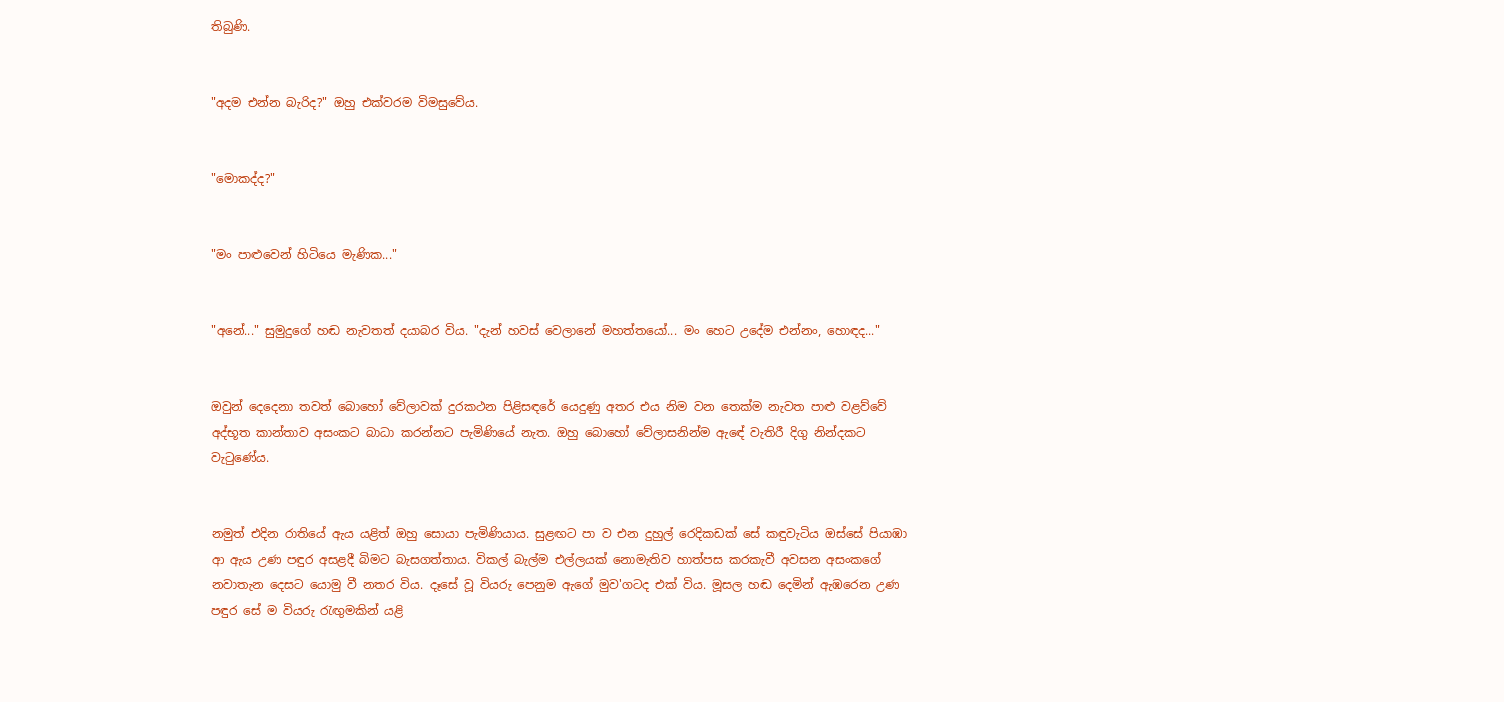තිබුණි.


"අදම එන්න බැරිද?" ඔහු එක්වරම විමසුවේය.


"මොකද්ද?"


"මං පාළුවෙන් හිටියෙ මැණික..."


"අනේ..." සුමුදුගේ හඬ නැවතත් දයාබර විය. "දැන් හවස් වෙලානේ මහත්තයෝ... මං හෙට උදේම එන්නං, හොඳද..."


ඔවුන් දෙදෙනා තවත් බොහෝ වේලාවක් දුරකථන පිළිසඳරේ යෙදුණු අතර එය නිම වන තෙක්ම නැවත පාළු වළව්වේ අද්භූත කාන්තාව අසංකට බාධා කරන්නට පැමිණියේ නැත. ඔහු බොහෝ වේලාසනින්ම ඇඳේ වැතිරී දිගු නින්දකට වැටුණේය.


නමුත් එදින රාතියේ ඇය යළිත් ඔහු සොයා පැමිණියාය. සුළඟට පා ව එන දුහුල් රෙදිකඩක් සේ කඳුවැටිය ඔස්සේ පියාඹා ආ ඇය උණ පඳුර අසළදී බිමට බැසගත්තාය. විකල් බැල්ම එල්ලයක් නොමැතිව හාත්පස කරකැවී අවසන අසංකගේ නවාතැන දෙසට යොමු වී නතර විය. දෑසේ වූ වියරු පෙනුම ඇගේ මුව'ගටද එක් විය. මූසල හඬ දෙමින් ඇඹරෙන උණ පඳුර සේ ම වියරු රැඟුමකින් යළි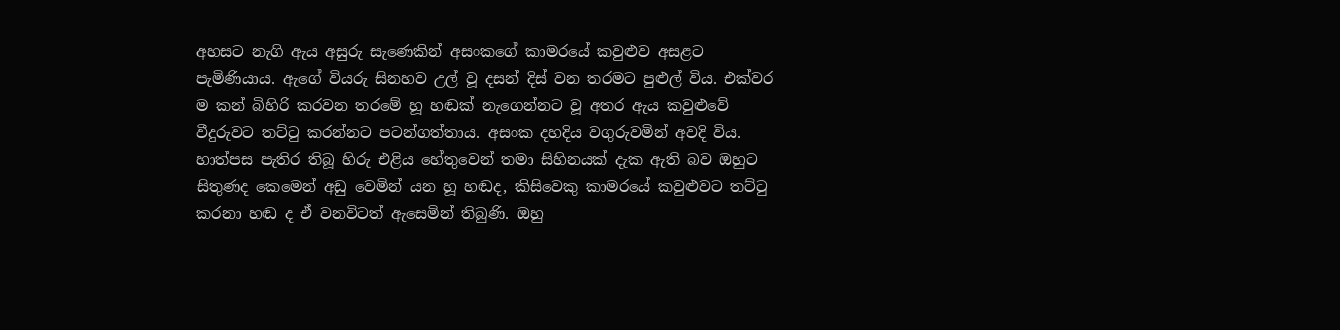අහසට නැගි ඇය අසුරු සැණෙකින් අසංකගේ කාමරයේ කවුළුව අසළට පැමිණියාය. ඇගේ වියරු සිනහව උල් වූ දසන් දිස් වන තරමට පුළුල් විය. එක්වර ම කන් බිහිරි කරවන තරමේ හූ හඬක් නැගෙන්නට වූ අතර ඇය කවුළුවේ වීදුරුවට තට්ටු කරන්නට පටන්ගත්තාය. අසංක දහදිය වගුරුවමින් අවදි විය. හාත්පස පැතිර තිබූ හිරු එළිය හේතුවෙන් තමා සිහිනයක් දැක ඇති බව ඔහුට සිතුණද කෙමෙන් අඩු වෙමින් යන හූ හඬද, කිසිවෙකු කාමරයේ කවුළුවට තට්ටු කරනා හඬ ද ඒ වනවිටත් ඇසෙමින් තිබුණි. ඔහු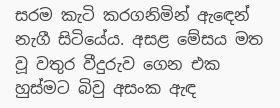සරම කැටි කරගනිමින් ඇඳෙන් නැගී සිටියේය. අසළ මේසය මත වූ වතුර වීදුරුව ගෙන එක හුස්මට බිවු අසංක ඇඳ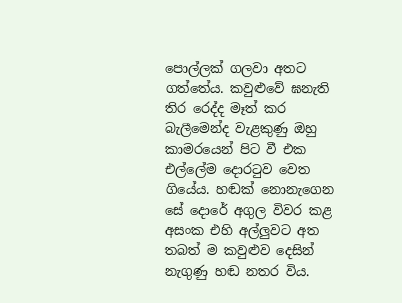පොල්ලක් ගලවා අතට ගත්තේය. කවුළුවේ ඝනැති තිර රෙද්ද මෑත් කර බැලීමෙන්ද වැළකුණු ඔහු කාමරයෙන් පිට වී එක එල්ලේම දොරටුව වෙත ගියේය. හඬක් නොනැගෙන සේ දොරේ අගුල විවර කළ අසංක එහි අල්ලුවට අත තබත් ම කවුළුව දෙසින් නැගුණු හඬ නතර විය.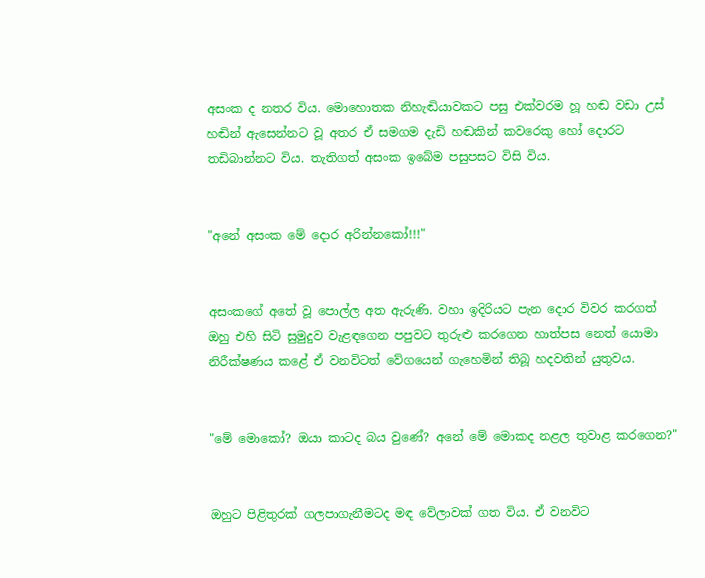අසංක ද නතර විය. මොහොතක නිහැඬියාවකට පසු එක්වරම හූ හඬ වඩා උස් හඬින් ඇසෙන්නට වූ අතර ඒ සමගම දැඩි හඬකින් කවරෙකු හෝ දොරට තඩිබාන්නට විය. තැතිගත් අසංක ඉබේම පසුපසට විසි විය.


"අනේ අසංක මේ දොර අරින්නකෝ!!!"


අසංකගේ අතේ වූ පොල්ල අත ඇරුණි. වහා ඉදිරියට පැන දොර විවර කරගත් ඔහු එහි සිටි සුමුදුව වැළඳගෙන පපුවට තුරුළු කරගෙන හාත්පස නෙත් යොමා නිරීක්ෂණය කළේ ඒ වනවිටත් වේගයෙන් ගැහෙමින් තිබූ හදවතින් යුතුවය.


"මේ මොකෝ? ඔයා කාටද බය වුණේ? අනේ මේ මොකද නළල තුවාළ කරගෙන?"


ඔහුට පිළිතුරක් ගලපාගැනීමටද මඳ වේලාවක් ගත විය. ඒ වනවිට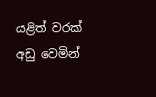යළිත් වරක් අඩු වෙමින්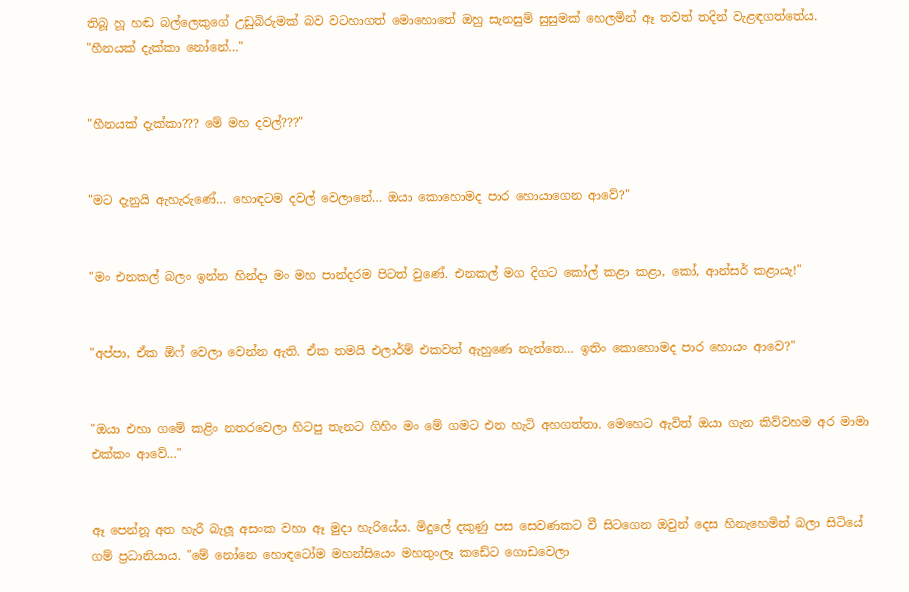තිබූ හූ හඬ බල්ලෙකුගේ උඩුබිරුමක් බව වටහාගත් මොහොතේ ඔහු සැනසුම් සුසුමක් හෙලමින් ඈ තවත් තදින් වැළඳගත්තේය. "හීනයක් දැක්කා නෝනේ…"


"හීනයක් දැක්කා??? මේ මහ දවල්???"


"මට දැනුයි ඇහැරුණේ… හොඳටම දවල් වෙලානේ… ඔයා කොහොමද පාර හොයාගෙන ආවේ?"


"මං එනකල් බලං ඉන්න හින්දා මං මහ පාන්දරම පිටත් වුණේ. එනකල් මග දිගට කෝල් කළා කළා, කෝ, ආන්සර් කළායැ!"


"අප්පා, ඒක ඕෆ් වෙලා වෙන්න ඇති. ඒක තමයි එලාර්ම් එකවත් ඇහුණෙ නැත්තෙ… ඉතිං කොහොමද පාර හොයං ආවෙ?"


"ඔයා එහා ගමේ කළිං නතරවෙලා හිටපු තැනට ගිහිං මං මේ ගමට එන හැටි අහගත්තා. මෙහෙට ඇවිත් ඔයා ගැන කිව්වහම අර මාමා එක්කං ආවේ..."


ඈ පෙන්නූ අත හැරී බැලූ අසංක වහා ඈ මුදා හැරියේය. මිදුලේ දකුණු පස සෙවණකට වී සිටගෙන ඔවුන් දෙස හිනැහෙමින් බලා සිටියේ ගම් ප්‍රධානියාය. "මේ නෝනෙ හොඳටෝම මහන්සියෙං මහතුංලෑ කඩේට ගොඩවෙලා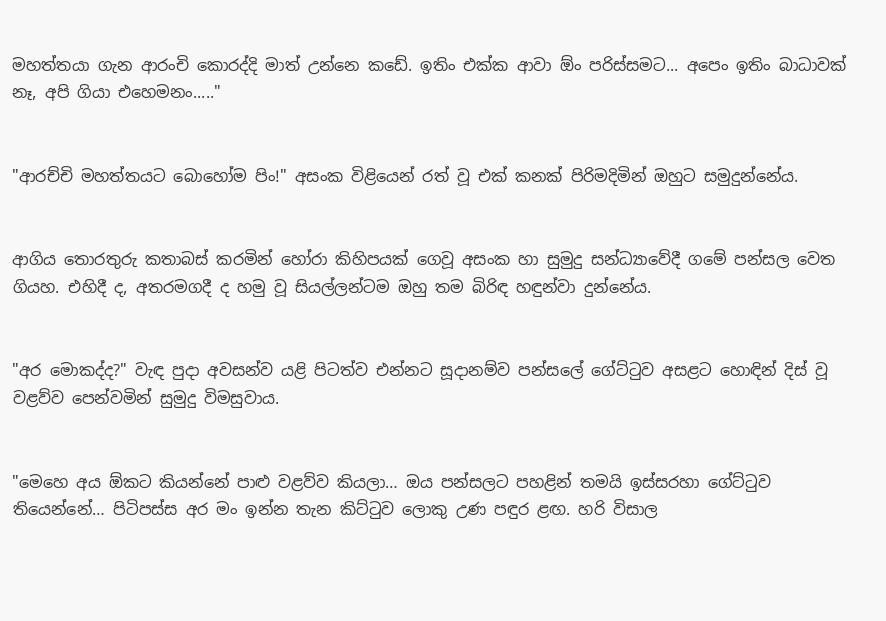මහත්තයා ගැන ආරංචි කොරද්දි මාත් උන්නෙ කඩේ. ඉතිං එක්ක ආවා ඕං පරිස්සමට... අපෙං ඉතිං බාධාවක් නෑ, අපි ගියා එහෙමනං....."


"ආරච්චි මහත්තයට බොහෝම පිං!" අසංක විළියෙන් රත් වූ එක් කනක් පිරිමදිමින් ඔහුට සමුදුන්නේය.


ආගිය තොරතුරු කතාබස් කරමින් හෝරා කිහිපයක් ගෙවූ අසංක හා සුමුදු සන්ධ්‍යාවේදී ගමේ පන්සල වෙත ගියහ. එහිදී ද, අතරමගදී ද හමු වූ සියල්ලන්ටම ඔහු තම බිරිඳ හඳුන්වා දුන්නේය.


"අර මොකද්ද?" වැඳ පුදා අවසන්ව යළි පිටත්ව එන්නට සූදානම්ව පන්සලේ ගේට්ටුව අසළට හොඳින් දිස් වූ වළව්ව පෙන්වමින් සුමුදු විමසුවාය.


"මෙහෙ අය ඕකට කියන්නේ පාළු වළව්ව කියලා… ඔය පන්සලට පහළින් තමයි ඉස්සරහා ගේට්ටුව තියෙන්නේ… පිටිපස්ස අර මං ඉන්න තැන කිට්ටුව ලොකු උණ පඳුර ළඟ. හරි විසාල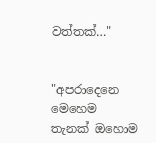වත්තක්…"


"අපරාදෙනෙ මෙහෙම තැනක් ඔහොම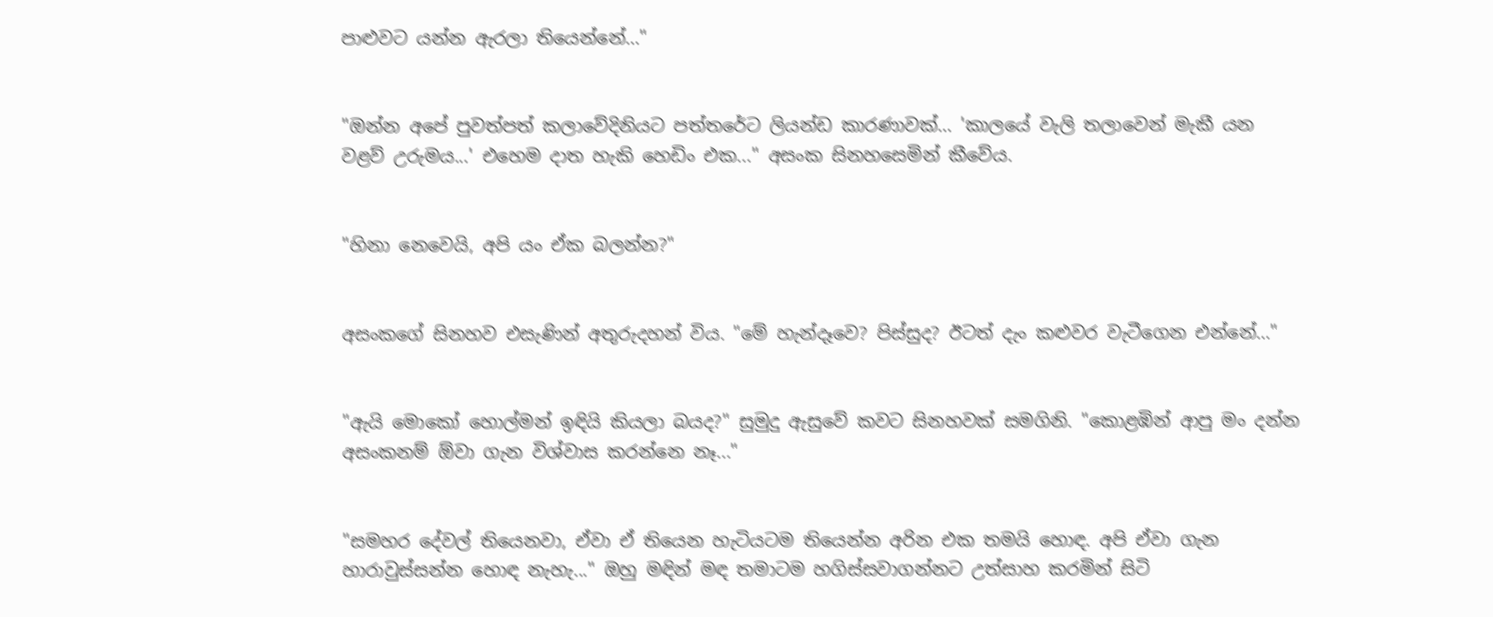පාළුවට යන්න ඇරලා තියෙන්නේ…"


"ඔන්න අපේ පුවත්පත් කලාවේදිනියට පත්තරේට ලියන්ඩ කාරණාවක්… 'කාලයේ වැලි තලාවෙන් මැකී යන වළව් උරුමය...' එහෙම දාත හැකි හෙඩිං එක..." අසංක සිනහසෙමින් කීවේය.


"හිනා නෙවෙයි, අපි යං ඒක බලන්න?"


අසංකගේ සිනහව එසැණින් අතුරුදහන් විය. "මේ හැන්දෑවෙ? පිස්සුද? ඊටත් දැං කළුවර වැටීගෙන එන්නේ…"


"ඇයි මොකෝ හොල්මන් ඉඳියි කියලා බයද?" සුමුදු ඇසුවේ කවට සිනහවක් සමගිනි. "කොළඹින් ආපු මං දන්න අසංකනම් ඕවා ගැන විශ්වාස කරන්නෙ නෑ..."


"සමහර දේවල් තියෙනවා, ඒවා ඒ තියෙන හැටියටම තියෙන්න අරින එක තමයි හොඳ. අපි ඒවා ගැන හාරාවුස්සන්න හොඳ නැහැ..." ඔහු මඳින් මඳ තමාටම හගිස්සවාගන්නට උත්සාහ කරමින් සිටි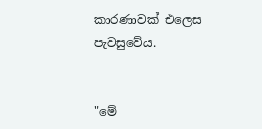කාරණාවක් එලෙස පැවසුවේය.


"මේ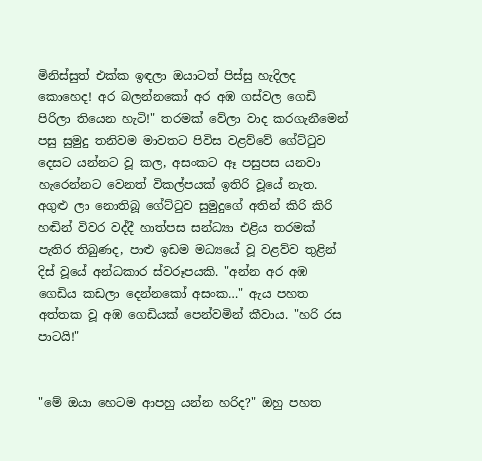මිනිස්සුත් එක්ක ඉඳලා ඔයාටත් පිස්සු හැදිලද කොහෙද! අර බලන්නකෝ අර අඹ ගස්වල ගෙඩි පිරිලා තියෙන හැටි!" තරමක් වේලා වාද කරගැනීමෙන් පසු සුමුදු තනිවම මාවතට පිවිස වළව්වේ ගේට්ටුව දෙසට යන්නට වූ කල, අසංකට ඈ පසුපස යනවා හැරෙන්නට වෙනත් විකල්පයක් ඉතිරි වූයේ නැත. අගුළු ලා නොතිබූ ගේට්ටුව සුමුදුගේ අතින් කිරි කිරි හඬින් විවර වද්දී හාත්පස සන්ධ්‍යා එළිය තරමක් පැතිර තිබුණද, පාළු ඉඩම මධ්‍යයේ වූ වළව්ව තුළින් දිස් වූයේ අන්ධකාර ස්වරූපයකි. "අන්න අර අඹ ගෙඩිය කඩලා දෙන්නකෝ අසංක…" ඇය පහත අත්තක වූ අඹ ගෙඩියක් පෙන්වමින් කීවාය. "හරි රස පාටයි!"


"මේ ඔයා හෙටම ආපහු යන්න හරිද?" ඔහු පහත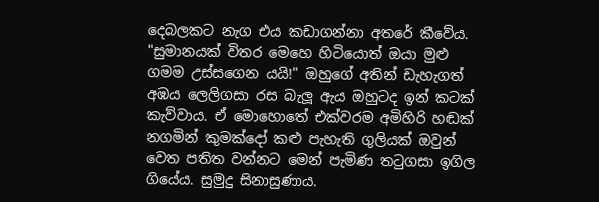දෙබලකට නැග එය කඩාගන්නා අතරේ කීවේය. "සුමානයක් විතර මෙහෙ හිටියොත් ඔයා මුළු ගමම උස්සගෙන යයි!" ඔහුගේ අතින් ඩැහැගත් අඹය ලෙලිගසා රස බැලූ ඇය ඔහුටද ඉන් කටක් කැව්වාය. ඒ මොහොතේ එක්වරම අමිහිරි හඬක් නගමින් කුමක්දෝ කළු පැහැති ගුලියක් ඔවුන් වෙත පතිත වන්නට මෙන් පැමිණ තටුගසා ඉගිල ගියේය. සුමුදු සිනාසුණාය.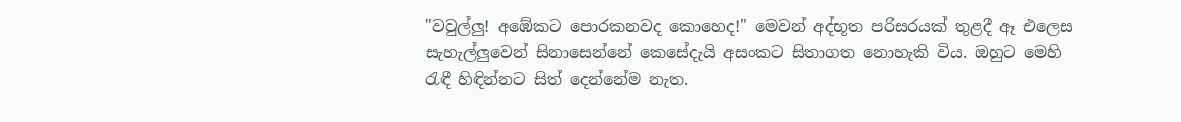"වවුල්ලු! අඹේකට පොරකනවද කොහෙද!" මෙවන් අද්භූත පරිසරයක් තුළදී ඈ එලෙස සැහැල්ලුවෙන් සිනාසෙන්නේ කෙසේදැයි අසංකට සිතාගත නොහැකි විය. ඔහුට මෙහි රැඳී හිඳින්නට සිත් දෙන්නේම නැත.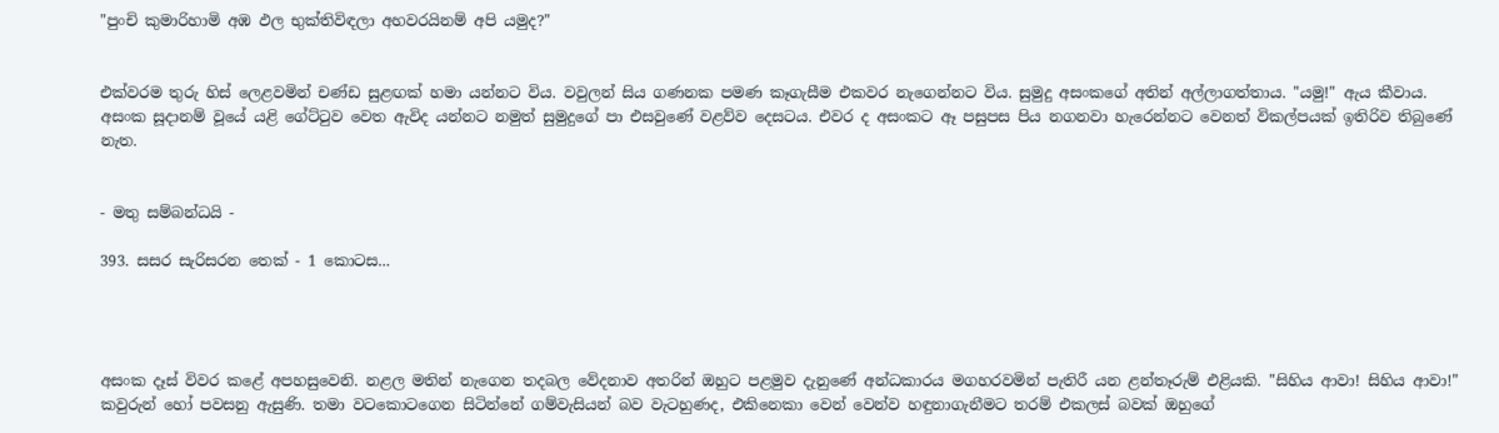"පුංචි කුමාරිහාමි අඹ ඵල භුක්තිවිඳලා අහවරයිනම් අපි යමුද?"


එක්වරම තුරු හිස් ලෙළවමින් චණ්ඩ සුළඟක් හමා යන්නට විය. වවුලන් සිය ගණනක පමණ කෑගැසීම එකවර නැගෙන්නට විය. සුමුදු අසංකගේ අතින් අල්ලාගත්තාය. "යමු!" ඇය කීවාය. අසංක සූදානම් වූයේ යළි ගේට්ටුව වෙත ඇවිද යන්නට නමුත් සුමුදුගේ පා එසවුණේ වළව්ව දෙසටය. එවර ද අසංකට ඈ පසුපස පිය නගනවා හැරෙන්නට වෙනත් විකල්පයක් ඉතිරිව තිබුණේ නැත.


- මතු සම්බන්ධයි -

393. සසර සැරිසරන තෙක් - 1 කොටස...




අසංක දෑස් විවර කළේ අපහසුවෙනි. නළල මතින් නැගෙන තදබල වේදනාව අතරින් ඔහුට පළමුව දැනුණේ අන්ධකාරය මගහරවමින් පැතිරී යන ළන්තෑරුම් එළියකි. "සිහිය ආවා! සිහිය ආවා!" කවුරුන් හෝ පවසනු ඇසුණි. තමා වටකොටගෙන සිටින්නේ ගම්වැසියන් බව වැටහුණද, එකිනෙකා වෙන් වෙන්ව හඳුනාගැනීමට තරම් එකලස් බවක් ඔහුගේ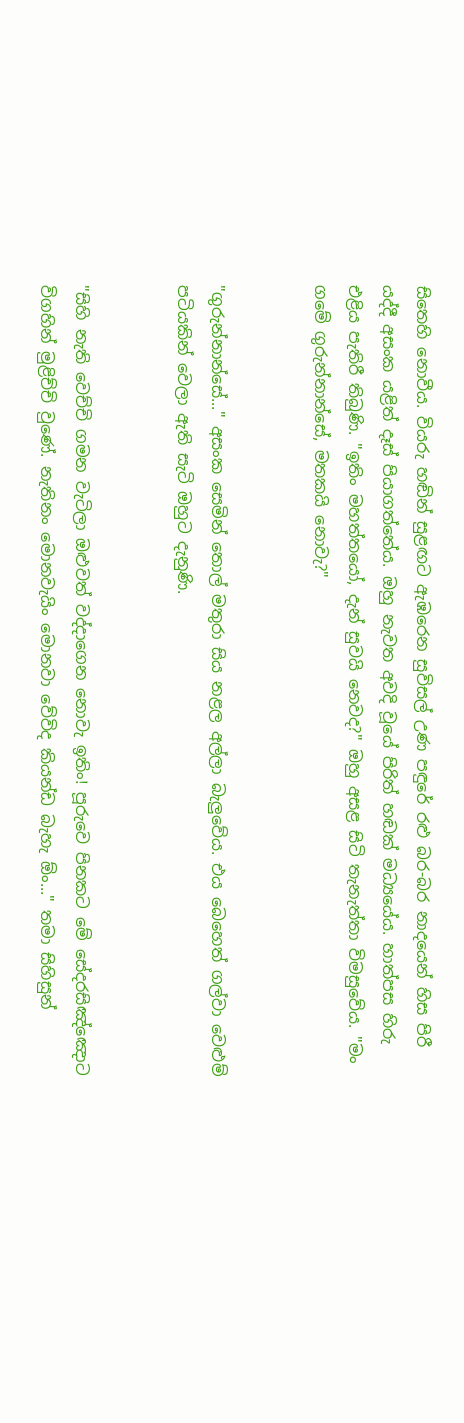සිතෙහි නොවීය. වියරු හඬින් සුළඟට ඇඹරෙන සුවිසල් උණ පඳුරේ රළු බර-බර නාදයෙන් හිස පිරී යද්දී අසංක යළිත් දෑස් පියාගත්තේය. ඔහු නැවත අවදි වූයේ පිරිත් හඬක් මධ්‍යයේය. හාත්පස හිරු එළිය පැතිරී තිබුණි. "ඉතිං මහත්තයෝ, දැන් සුවයි නෙවද?" ඔහු අසළ සිටි තැනැත්තා විමසුවේය. "මං ගමේ ගුරුන්නාන්සේ, මතකයි නොවැ?"


"ගුරුන්නාන්සේ..." අසංක සෙමින් තොල් මතුරා සිය නළල අල්ලා බැලුවේය. එය බෙහෙත් ගල්වා වෙළුම් පටියකින් වෙලා ඇති සැටි ඔහුට දැනුණි.


"සිහි නැති වෙච්චි ගමන වැටිලා ඔළුවත් වද්දාගෙන නොවැ ඉතිං! පූරුවෙ පිනකට මේ සේදරසිඤ්ඤොට විගහින් මුළිච්චි වුණේ. නැතිනං මොනවැයිං මොනවා වේවිද කියන්ඩ බැහැ ඕං..." තමා සිහිසුන්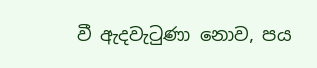වී ඇදවැටුණා නොව, පය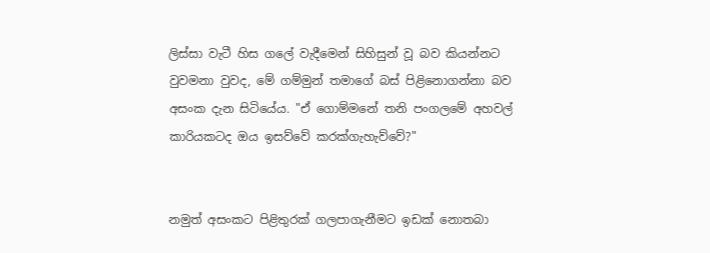ලිස්සා වැටී හිස ගලේ වැදීමෙන් සිහිසුන් වූ බව කියන්නට වුවමනා වුවද, මේ ගම්මුන් තමාගේ බස් පිළිනොගන්නා බව අසංක දැන සිටියේය. "ඒ ගොම්මනේ තනි පංගලමේ අහවල් කාරියකටද ඔය ඉසව්වේ කරක්ගැහැව්වේ?"


නමුත් අසංකට පිළිතුරක් ගලපාගැනීමට ඉඩක් නොතබා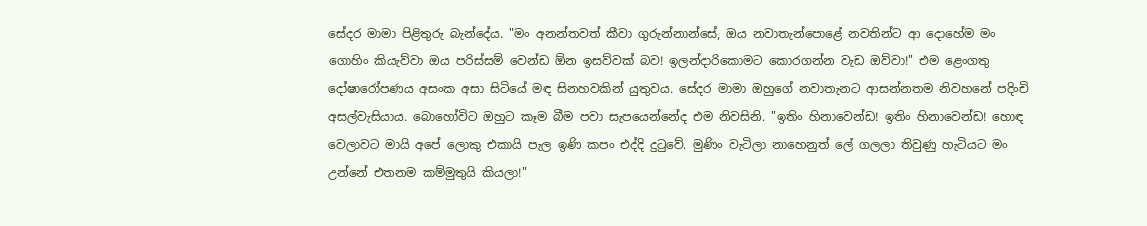සේදර මාමා පිළිතුරු බැන්දේය. "මං අනන්තවත් කීවා ගුරුන්නාන්සේ, ඔය නවාතැන්පොළේ නවතින්ට ආ දොහේම මං ගොහිං කියැව්වා ඔය පරිස්සම් වෙන්ඩ ඕන ඉසව්වක් බව! ඉලන්දාරිකොමට කොරගන්න වැඩ ඔව්වා!" එම ළෙංගතු දෝෂාරෝපණය අසංක අසා සිටියේ මඳ සිනහවකින් යුතුවය. සේදර මාමා ඔහුගේ නවාතැනට ආසන්නතම නිවහනේ පදිංචි අසල්වැසියාය. බොහෝවිට ඔහුට කෑම බීම පවා සැපයෙන්නේද එම නිවසිනි. "ඉතිං හිනාවෙන්ඩ! ඉතිං හිනාවෙන්ඩ! හොඳ වෙලාවට මායි අපේ ලොකු එකායි පැල ඉණි කපං එද්දි දුටුවේ. මුණිං වැටිලා නාහෙනුත් ලේ ගලලා තිවුණු හැටියට මං උන්නේ එතනම කම්මුතුයි කියලා!"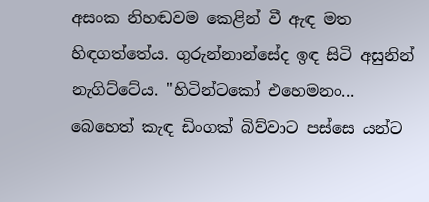අසංක නිහඬවම කෙළින් වී ඇඳ මත හිඳගත්තේය. ගුරුන්නාන්සේද ඉඳ සිටි අසුනින් නැගිට්ටේය. "හිටින්ටකෝ එහෙමනං... බෙහෙත් කැඳ ඩිංගක් බිව්වාට පස්සෙ යන්ට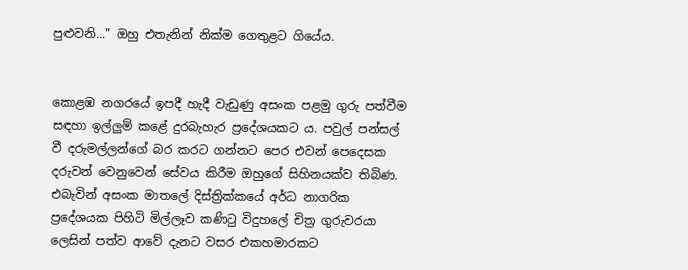පුළුවනි..." ඔහු එතැනින් නික්ම ගෙතුළට ගියේය.


කොළඹ නගරයේ ඉපදී හැදී වැඩුණු අසංක පළමු ගුරු පත්වීම සඳහා ඉල්ලුම් කළේ දුරබැහැර ප්‍රදේශයකට ය. පවුල් පන්සල් වී දරුමල්ලන්ගේ බර කරට ගන්නට පෙර එවන් පෙදෙසක දරුවන් වෙනුවෙන් සේවය කිරීම ඔහුගේ සිහිනයක්ව තිබිණ. එබැවින් අසංක මාතලේ දිස්ත්‍රික්කයේ අර්ධ නාගරික ප්‍රදේශයක පිහිටි මිල්ලෑව කණිටු විදුහලේ චිත්‍ර ගුරුවරයා ලෙසින් පත්ව ආවේ දැනට වසර එකහමාරකට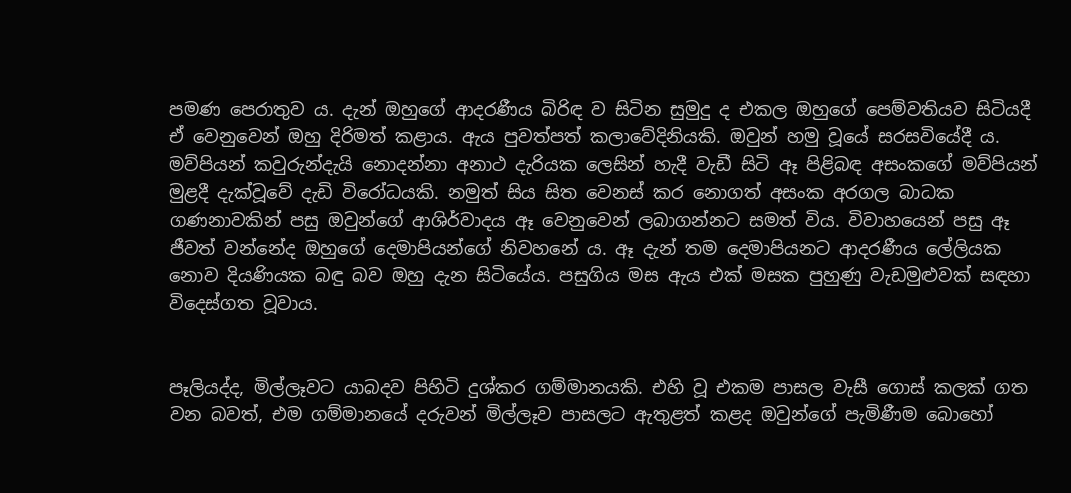පමණ පෙරාතුව ය. දැන් ඔහුගේ ආදරණීය බිරිඳ ව සිටින සුමුදු ද එකල ඔහුගේ පෙම්වතියව සිටියදී ඒ වෙනුවෙන් ඔහු දිරිමත් කළාය. ඇය පුවත්පත් කලාවේදිනියකි. ඔවුන් හමු වූයේ සරසවියේදී ය. මව්පියන් කවුරුන්දැයි නොදන්නා අනාථ දැරියක ලෙසින් හැදී වැඩී සිටි ඈ පිළිබඳ අසංකගේ මව්පියන් මුළදී දැක්වූවේ දැඩි විරෝධයකි. නමුත් සිය සිත වෙනස් කර නොගත් අසංක අරගල බාධක ගණනාවකින් පසු ඔවුන්ගේ ආශිර්වාදය ඈ වෙනුවෙන් ලබාගන්නට සමත් විය. විවාහයෙන් පසු ඈ ජීවත් වන්නේද ඔහුගේ දෙමාපියන්ගේ නිවහනේ ය. ඈ දැන් තම දෙමාපියනට ආදරණීය ලේලියක නොව දියණියක බඳු බව ඔහු දැන සිටියේය. පසුගිය මස ඇය එක් මසක පුහුණු වැඩමුළුවක් සඳහා විදෙස්ගත වූවාය.


පෑලියද්ද, මිල්ලෑවට යාබදව පිහිටි දුශ්කර ගම්මානයකි. එහි වූ එකම පාසල වැසී ගොස් කලක් ගත වන බවත්, එම ගම්මානයේ දරුවන් මිල්ලෑව පාසලට ඇතුළත් කළද ඔවුන්ගේ පැමිණීම බොහෝ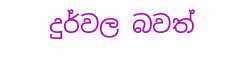දුර්වල බවත්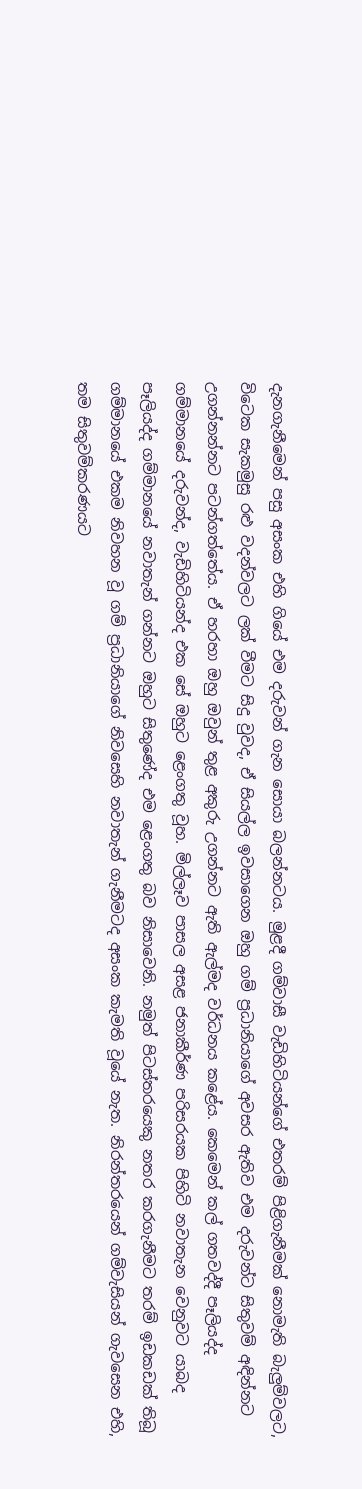දැනගැනීමෙන් පසු අසංක එහි ගියේ එම දරුවන් ගැන සොයා බලන්නටය. මුළදී ගම්වාසී වැඩිහිටියන්ගේ එතරම් පිළිගැනීමක් නොමැති බැලුම්වලට, විටෙක සැකමුසු රළු වදන්වලට ලක් වීමට සිදු වුවද, ඒ සියල්ල ඉවසාගෙන ඔහු ගම් ප්‍රධානියාගේ අවසර ඇතිව එම දරුවන්ට සිතුවම් අඳින්නට උගන්නන්නට පටන්ගත්තේය. ඒ හරහා ඔහු ඔවුන් තුළ අකුරු උගන්නට ඇති ඇල්මද වර්ධනය කළේය. කෙමෙන් කල් ගතවද්දී පෑලියද්ද ගම්මානයේ දරුවන්ද, වැඩිහිටියන්ද එක සේ ඔහුට ළෙංගතු වූහ. මිල්ලෑව පාසල අසළ ජනාකීර්ණ පරිසරයක පිහිටි නවාතැන වෙනුවට යාබද පෑලියද්ද ගම්මානයේ නවාතැන් ගන්නට ඔහුට සිතුණේද එම ළෙංගතු බව නිසාවෙනි. නමුත් පිටස්තරයෙකු නතර කරගැනීමට තරම් ඉඩකඩක් තිබූ ගම්මානයේ එකම නිවහන වූ ගම් ප්‍රධානියාගේ නිවසෙහි නවාතැන් ගැනීමටද අසංක කැමති වූයේ නැත. නිරන්තරයෙන් ගම්වැසියන් ගැවසෙන එහි, තම සිතුවම්කරණයට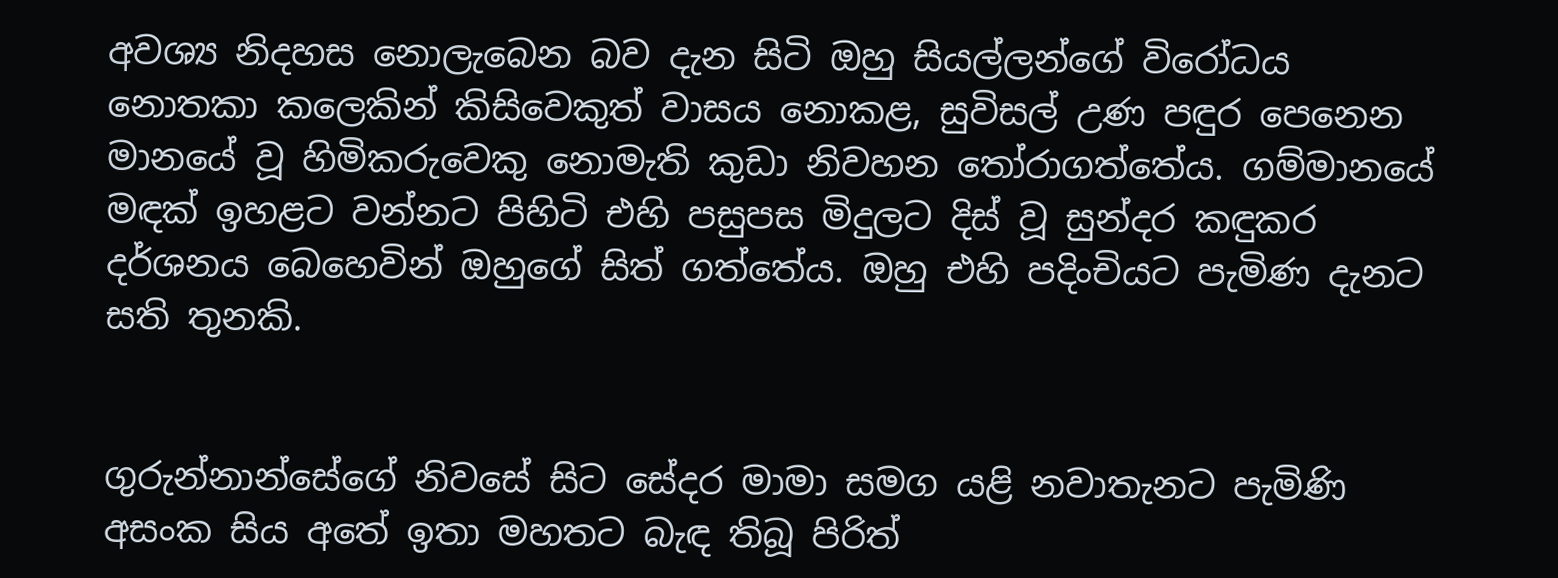අවශ්‍ය නිදහස නොලැබෙන බව දැන සිටි ඔහු සියල්ලන්ගේ විරෝධය නොතකා කලෙකින් කිසිවෙකුත් වාසය නොකළ, සුවිසල් උණ පඳුර පෙනෙන මානයේ වූ හිමිකරුවෙකු නොමැති කුඩා නිවහන තෝරාගත්තේය. ගම්මානයේ මඳක් ඉහළට වන්නට පිහිටි එහි පසුපස මිදුලට දිස් වූ සුන්දර කඳුකර දර්ශනය බෙහෙවින් ඔහුගේ සිත් ගත්තේය. ඔහු එහි පදිංචියට පැමිණ දැනට සති තුනකි.


ගුරුන්නාන්සේගේ නිවසේ සිට සේදර මාමා සමග යළි නවාතැනට පැමිණි අසංක සිය අතේ ඉතා මහතට බැඳ තිබූ පිරිත්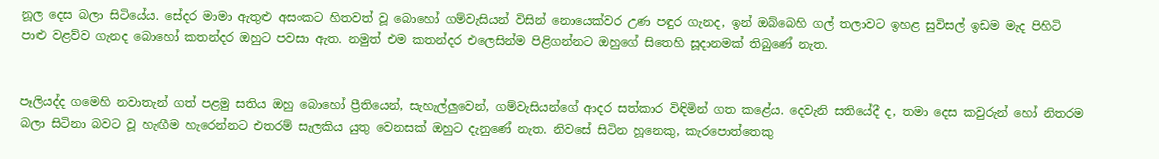නූල දෙස බලා සිටියේය. සේදර මාමා ඇතුළු අසංකට හිතවත් වූ බොහෝ ගම්වැසියන් විසින් නොයෙක්වර උණ පඳුර ගැනද, ඉන් ඔබ්බෙහි ගල් තලාවට ඉහළ සුවිසල් ඉඩම මැද පිහිටි පාළු වළව්ව ගැනද බොහෝ කතන්දර ඔහුට පවසා ඇත. නමුත් එම කතන්දර එලෙසින්ම පිළිගන්නට ඔහුගේ සිතෙහි සූදානමක් තිබුණේ නැත.


පෑලියද්ද ගමෙහි නවාතැන් ගත් පළමු සතිය ඔහු බොහෝ ප්‍රීතියෙන්, සැහැල්ලුවෙන්, ගම්වැසියන්ගේ ආදර සත්කාර විඳිමින් ගත කළේය. දෙවැනි සතියේදී ද, තමා දෙස කවුරුන් හෝ නිතරම බලා සිටිනා බවට වූ හැඟීම හැරෙන්නට එතරම් සැලකිය යුතු වෙනසක් ඔහුට දැනුණේ නැත. නිවසේ සිටින හූනෙකු, කැරපොත්තෙකු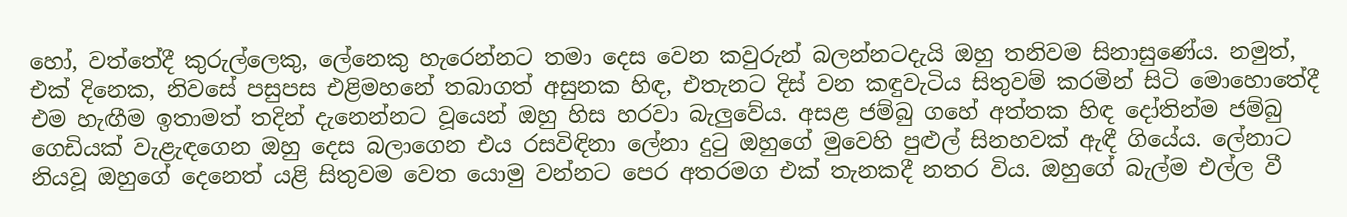හෝ, වත්තේදී කුරුල්ලෙකු, ලේනෙකු හැරෙන්නට තමා දෙස වෙන කවුරුන් බලන්නටදැයි ඔහු තනිවම සිනාසුණේය. නමුත්, එක් දිනෙක, නිවසේ පසුපස එළිමහනේ තබාගත් අසුනක හිඳ, එතැනට දිස් වන කඳුවැටිය සිතුවම් කරමින් සිටි මොහොතේදී එම හැඟීම ඉතාමත් තදින් දැනෙන්නට වූයෙන් ඔහු හිස හරවා බැලුවේය. අසළ ජම්බු ගහේ අත්තක හිඳ දෝතින්ම ජම්බු ගෙඩියක් වැළැඳගෙන ඔහු දෙස බලාගෙන එය රසවිඳිනා ලේනා දුටු ඔහුගේ මුවෙහි පුළුල් සිනහවක් ඇඳී ගියේය. ලේනාට නියවූ ඔහුගේ දෙනෙත් යළි සිතුවම වෙත යොමු වන්නට පෙර අතරමග එක් තැනකදී නතර විය. ඔහුගේ බැල්ම එල්ල වී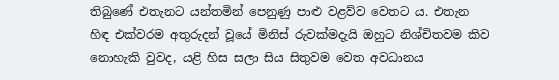තිබුණේ එතැනට යන්තමින් පෙනුණු පාළු වළව්ව වෙතට ය. එතැන හිඳ එක්වරම අතුරුදන් වූයේ මිනිස් රුවක්මදැයි ඔහුට නිශ්චිතවම කිව නොහැකි වුවද, යළි හිස සලා සිය සිතුවම වෙත අවධානය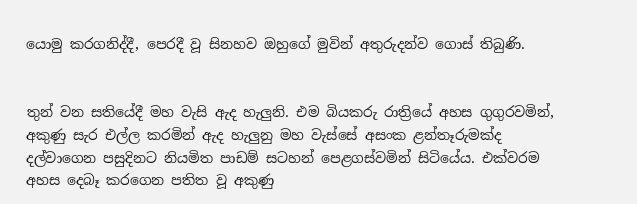යොමු කරගනිද්දී, පෙරදී වූ සිනහව ඔහුගේ මුවින් අතුරුදන්ව ගොස් තිබුණි.


තුන් වන සතියේදී මහ වැසි ඇද හැලුනි. එම බියකරු රාත්‍රියේ අහස ගුගුරවමින්, අකුණු සැර එල්ල කරමින් ඇද හැලුනු මහ වැස්සේ අසංක ළන්තෑරුමක්ද දල්වාගෙන පසුදිනට නියමිත පාඩම් සටහන් පෙළගස්වමින් සිටියේය. එක්වරම අහස දෙබෑ කරගෙන පතිත වූ අකුණු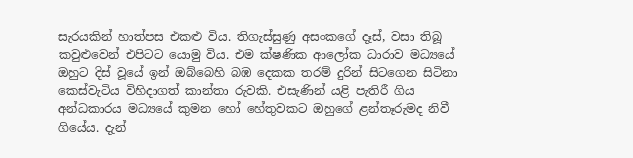සැරයකින් හාත්පස එකළු විය. තිගැස්සුණු අසංකගේ දෑස්, වසා තිබූ කවුළුවෙන් එපිටට යොමු විය. එම ක්ෂණික ආලෝක ධාරාව මධ්‍යයේ ඔහුට දිස් වූයේ ඉන් ඔබ්බෙහි බඹ දෙකක තරම් දුරින් සිටගෙන සිටිනා කෙස්වැටිය විහිදාගත් කාන්තා රුවකි. එසැණින් යළි පැතිරී ගිය අන්ධකාරය මධ්‍යයේ කුමන හෝ හේතුවකට ඔහුගේ ළන්තෑරුමද නිවී ගියේය. දැන්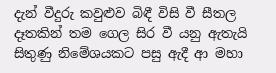දැන් වීදුරු කවුළුව බිඳී විසි වී සීතල දෑතකින් තම ගෙල සිර වී යනු ඇතැයි සිතුණු නිමේශයකට පසු ඇදී ආ මහා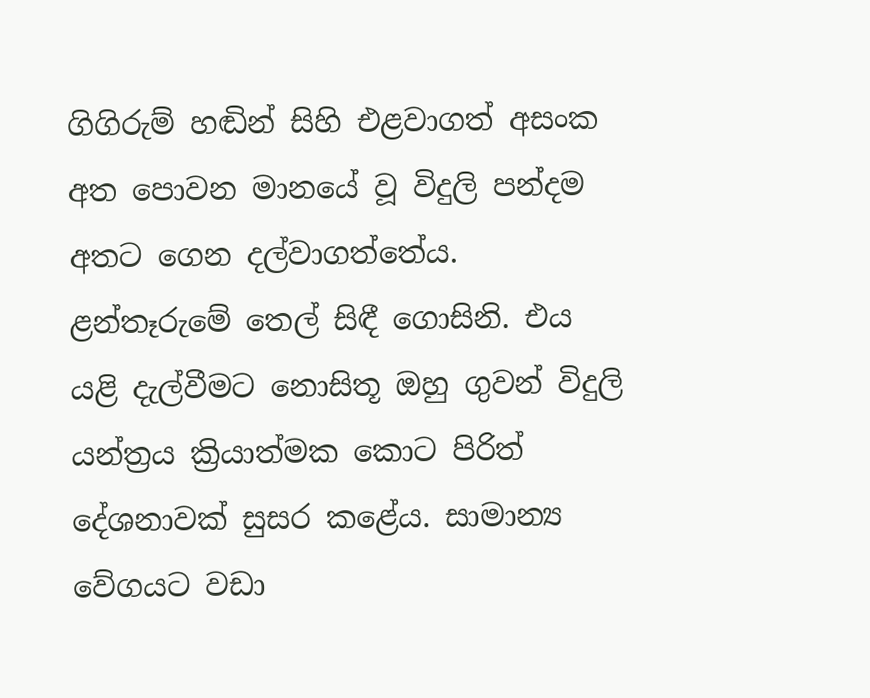ගිගිරුම් හඬින් සිහි එළවාගත් අසංක අත පොවන මානයේ වූ විදුලි පන්දම අතට ගෙන දල්වාගත්තේය. ළන්තෑරුමේ තෙල් සිඳී ගොසිනි. එය යළි දැල්වීමට නොසිතූ ඔහු ගුවන් විදුලි යන්ත්‍රය ක්‍රියාත්මක කොට පිරිත් දේශනාවක් සුසර කළේය. සාමාන්‍ය වේගයට වඩා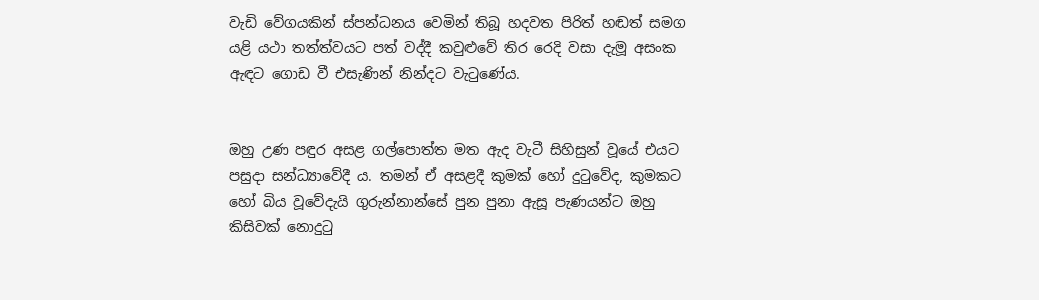වැඩි වේගයකින් ස්පන්ධනය වෙමින් තිබූ හදවත පිරිත් හඬත් සමග යළි යථා තත්ත්වයට පත් වද්දී කවුළුවේ තිර රෙදි වසා දැමූ අසංක ඇඳට ගොඩ වී එසැණින් නින්දට වැටුණේය.


ඔහු උණ පඳුර අසළ ගල්පොත්ත මත ඇද වැටී සිහිසුන් වූයේ එයට පසුදා සන්ධ්‍යාවේදී ය. තමන් ඒ අසළදී කුමක් හෝ දුටුවේද, කුමකට හෝ බිය වූවේදැයි ගුරුන්නාන්සේ පුන පුනා ඇසූ පැණයන්ට ඔහු කිසිවක් නොදුටු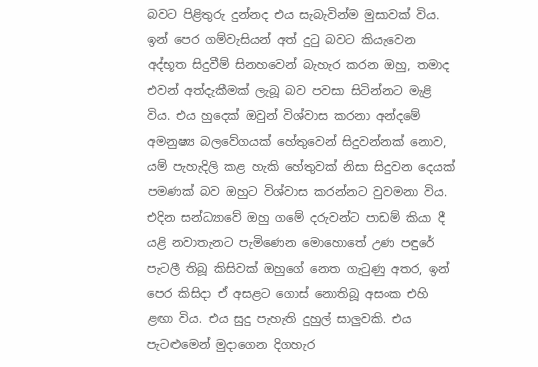බවට පිළිතුරු දුන්නද එය සැබැවින්ම මුසාවක් විය. ඉන් පෙර ගම්වැසියන් අත් දුටු බවට කියැවෙන අද්භූත සිදුවීම් සිනහවෙන් බැහැර කරන ඔහු, තමාද එවන් අත්දැකීමක් ලැබූ බව පවසා සිටින්නට මැළි විය. එය හුදෙක් ඔවුන් විශ්වාස කරනා අන්දමේ අමනුෂ්‍ය බලවේගයක් හේතුවෙන් සිදුවන්නක් නොව, යම් පැහැදිලි කළ හැකි හේතුවක් නිසා සිදුවන දෙයක් පමණක් බව ඔහුට විශ්වාස කරන්නට වුවමනා විය. එදින සන්ධ්‍යාවේ ඔහු ගමේ දරුවන්ට පාඩම් කියා දී යළි නවාතැනට පැමිණෙන මොහොතේ උණ පඳුරේ පැටලී තිබූ කිසිවක් ඔහුගේ නෙත ගැටුණු අතර, ඉන් පෙර කිසිදා ඒ අසළට ගොස් නොතිබූ අසංක එහි ළඟා විය. එය සුදු පැහැති දුහුල් සාලුවකි. එය පැටළුමෙන් මුදාගෙන දිගහැර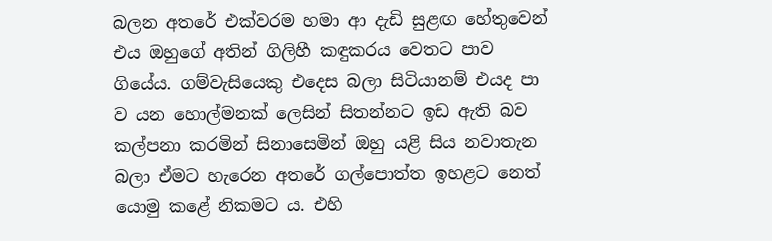බලන අතරේ එක්වරම හමා ආ දැඩි සුළඟ හේතුවෙන් එය ඔහුගේ අතින් ගිලිහී කඳුකරය වෙතට පාව ගියේය. ගම්වැසියෙකු එදෙස බලා සිටියානම් එයද පා ව යන හොල්මනක් ලෙසින් සිතන්නට ඉඩ ඇති බව කල්පනා කරමින් සිනාසෙමින් ඔහු යළි සිය නවාතැන බලා ඒමට හැරෙන අතරේ ගල්පොත්ත ඉහළට නෙත් යොමු කළේ නිකමට ය. එහි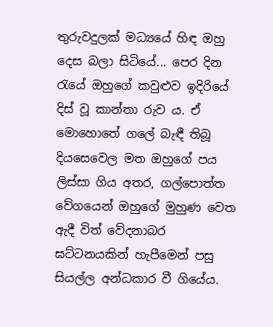තුරුවදුලක් මධ්‍යයේ හිඳ ඔහු දෙස බලා සිටියේ... පෙර දින රැයේ ඔහුගේ කවුළුව ඉදිරියේ දිස් වූ කාන්තා රුව ය. ඒ මොහොතේ ගලේ බැඳී තිබූ දියසෙවෙල මත ඔහුගේ පය ලිස්සා ගිය අතර, ගල්පොත්ත වේගයෙන් ඔහුගේ මුහුණ වෙත ඇදී විත් වේදනාබර ඝට්ටනයකින් හැපීමෙන් පසු සියල්ල අන්ධකාර වී ගියේය.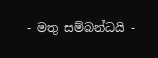- මතු සම්බන්ධයි -